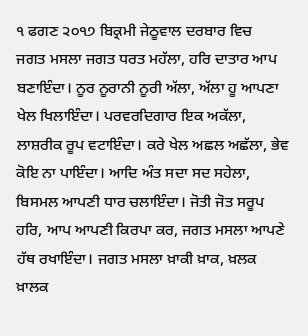੧ ਫਗਣ ੨੦੧੭ ਬਿਕ੍ਰਮੀ ਜੇਠੂਵਾਲ ਦਰਬਾਰ ਵਿਚ
ਜਗਤ ਮਸਲਾ ਜਗਤ ਧਰਤ ਮਹੱਲਾ, ਹਰਿ ਦਾਤਾਰ ਆਪ ਬਣਾਇੰਦਾ। ਨੂਰ ਨੂਰਾਨੀ ਨੂਰੀ ਅੱਲਾ, ਅੱਲਾ ਹੂ ਆਪਣਾ ਖੇਲ ਖਿਲਾਇੰਦਾ। ਪਰਵਰਦਿਗਾਰ ਇਕ ਅਕੱਲਾ, ਲਾਸ਼ਰੀਕ ਰੂਪ ਵਟਾਇੰਦਾ। ਕਰੇ ਖੇਲ ਅਛਲ ਅਛੱਲਾ, ਭੇਵ ਕੋਇ ਨਾ ਪਾਇੰਦਾ। ਆਦਿ ਅੰਤ ਸਦਾ ਸਦ ਸਹੇਲਾ, ਬਿਸਮਲ ਆਪਣੀ ਧਾਰ ਚਲਾਇੰਦਾ। ਜੋਤੀ ਜੋਤ ਸਰੂਪ ਹਰਿ, ਆਪ ਆਪਣੀ ਕਿਰਪਾ ਕਰ, ਜਗਤ ਮਸਲਾ ਆਪਣੇ ਹੱਥ ਰਖਾਇੰਦਾ। ਜਗਤ ਮਸਲਾ ਖ਼ਾਕੀ ਖ਼ਾਕ, ਖ਼ਲਕ ਖ਼ਾਲਕ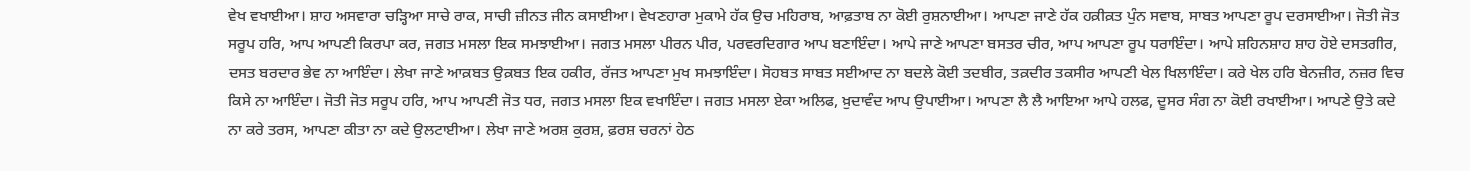ਵੇਖ ਵਖਾਈਆ। ਸ਼ਾਹ ਅਸਵਾਰਾ ਚੜ੍ਹਿਆ ਸਾਚੇ ਰਾਕ, ਸਾਚੀ ਜ਼ੀਨਤ ਜੀਨ ਕਸਾਈਆ। ਵੇਖਣਹਾਰਾ ਮੁਕਾਮੇ ਹੱਕ ਉਚ ਮਹਿਰਾਬ, ਆਫ਼ਤਾਬ ਨਾ ਕੋਈ ਰੁਸ਼ਨਾਈਆ। ਆਪਣਾ ਜਾਣੇ ਹੱਕ ਹਕ਼ੀਕ਼ਤ ਪੁੰਨ ਸਵਾਬ, ਸਾਬਤ ਆਪਣਾ ਰੂਪ ਦਰਸਾਈਆ। ਜੋਤੀ ਜੋਤ ਸਰੂਪ ਹਰਿ, ਆਪ ਆਪਣੀ ਕਿਰਪਾ ਕਰ, ਜਗਤ ਮਸਲਾ ਇਕ ਸਮਝਾਈਆ। ਜਗਤ ਮਸਲਾ ਪੀਰਨ ਪੀਰ, ਪਰਵਰਦਿਗਾਰ ਆਪ ਬਣਾਇੰਦਾ। ਆਪੇ ਜਾਣੇ ਆਪਣਾ ਬਸਤਰ ਚੀਰ, ਆਪ ਆਪਣਾ ਰੂਪ ਧਰਾਇੰਦਾ। ਆਪੇ ਸ਼ਹਿਨਸ਼ਾਹ ਸ਼ਾਹ ਹੋਏ ਦਸਤਗੀਰ, ਦਸਤ ਬਰਦਾਰ ਭੇਵ ਨਾ ਆਇੰਦਾ। ਲੇਖਾ ਜਾਣੇ ਆਕ਼ਬਤ ਉਕ਼ਬਤ ਇਕ ਹਕੀਰ, ਰੱਜਤ ਆਪਣਾ ਮੁਖ ਸਮਝਾਇੰਦਾ। ਸੋਹਬਤ ਸਾਬਤ ਸਈਆਦ ਨਾ ਬਦਲੇ ਕੋਈ ਤਦਬੀਰ, ਤਕ਼ਦੀਰ ਤਕਸੀਰ ਆਪਣੀ ਖੇਲ ਖਿਲਾਇੰਦਾ। ਕਰੇ ਖੇਲ ਹਰਿ ਬੇਨਜ਼ੀਰ, ਨਜ਼ਰ ਵਿਚ ਕਿਸੇ ਨਾ ਆਇੰਦਾ। ਜੋਤੀ ਜੋਤ ਸਰੂਪ ਹਰਿ, ਆਪ ਆਪਣੀ ਜੋਤ ਧਰ, ਜਗਤ ਮਸਲਾ ਇਕ ਵਖਾਇੰਦਾ। ਜਗਤ ਮਸਲਾ ਏਕਾ ਅਲਿਫ, ਖ਼ੁਦਾਵੰਦ ਆਪ ਉਪਾਈਆ। ਆਪਣਾ ਲੈ ਲੈ ਆਇਆ ਆਪੇ ਹਲਫ, ਦੂਸਰ ਸੰਗ ਨਾ ਕੋਈ ਰਖਾਈਆ। ਆਪਣੇ ਉਤੇ ਕਦੇ ਨਾ ਕਰੇ ਤਰਸ, ਆਪਣਾ ਕੀਤਾ ਨਾ ਕਦੇ ਉਲਟਾਈਆ। ਲੇਖਾ ਜਾਣੇ ਅਰਸ਼ ਕੁਰਸ਼, ਫ਼ਰਸ਼ ਚਰਨਾਂ ਹੇਠ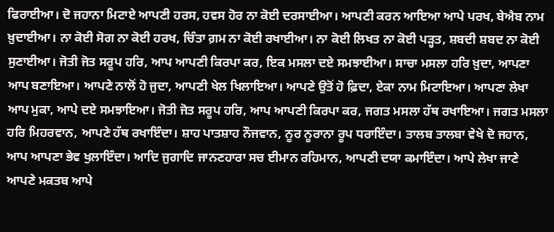ਫਿਰਾਈਆ। ਦੋ ਜਹਾਨਾ ਮਿਟਾਏ ਆਪਣੀ ਹਰਸ, ਹਵਸ ਹੋਰ ਨਾ ਕੋਈ ਦਰਸਾਈਆ। ਆਪਣੀ ਕਰਨ ਆਇਆ ਆਪੇ ਪਰਖ, ਬੇਐਬ ਨਾਮ ਖ਼ੁਦਾਈਆ। ਨਾ ਕੋਈ ਸੋਗ ਨਾ ਕੋਈ ਹਰਖ, ਚਿੰਤਾ ਗ਼ਮ ਨਾ ਕੋਈ ਰਖਾਈਆ। ਨਾ ਕੋਈ ਲਿਖਤ ਨਾ ਕੋਈ ਪੜ੍ਹਤ, ਸ਼ਬਦੀ ਸ਼ਬਦ ਨਾ ਕੋਈ ਸੁਣਾਈਆ। ਜੋਤੀ ਜੋਤ ਸਰੂਪ ਹਰਿ, ਆਪ ਆਪਣੀ ਕਿਰਪਾ ਕਰ, ਇਕ ਮਸਲਾ ਦਏ ਸਮਝਾਈਆ। ਸਾਚਾ ਮਸਲਾ ਹਰਿ ਖ਼ੁਦਾ, ਆਪਣਾ ਆਪ ਬਣਾਇਆ। ਆਪਣੇ ਨਾਲੋਂ ਹੋ ਜੁਦਾ, ਆਪਣੀ ਖੇਲ ਖਿਲਾਇਆ। ਆਪਣੇ ਉਤੋਂ ਹੋ ਫ਼ਿਦਾ, ਏਕਾ ਨਾਮ ਮਿਟਾਇਆ। ਆਪਣਾ ਲੇਖਾ ਆਪ ਮੁਕਾ, ਆਪੇ ਦਏ ਸਮਝਾਇਆ। ਜੋਤੀ ਜੋਤ ਸਰੂਪ ਹਰਿ, ਆਪ ਆਪਣੀ ਕਿਰਪਾ ਕਰ, ਜਗਤ ਮਸਲਾ ਹੱਥ ਰਖਾਇਆ। ਜਗਤ ਮਸਲਾ ਹਰਿ ਮਿਹਰਵਾਨ, ਆਪਣੇ ਹੱਥ ਰਖਾਇੰਦਾ। ਸ਼ਾਹ ਪਾਤਸ਼ਾਹ ਨੌਜਵਾਨ, ਨੂਰ ਨੂਰਾਨਾ ਰੂਪ ਧਰਾਇੰਦਾ। ਤਾਲਬ ਤਾਲਬਾ ਵੇਖੇ ਦੋ ਜਹਾਨ, ਆਪ ਆਪਣਾ ਭੇਵ ਖੁਲਾਇੰਦਾ। ਆਦਿ ਜੁਗਾਦਿ ਜਾਨਣਹਾਰਾ ਸਚ ਈਮਾਨ ਰਹਿਮਾਨ, ਆਪਣੀ ਦਯਾ ਕਮਾਇੰਦਾ। ਆਪੇ ਲੇਖਾ ਜਾਣੇ ਆਪਣੇ ਮਕਤਬ ਆਪੇ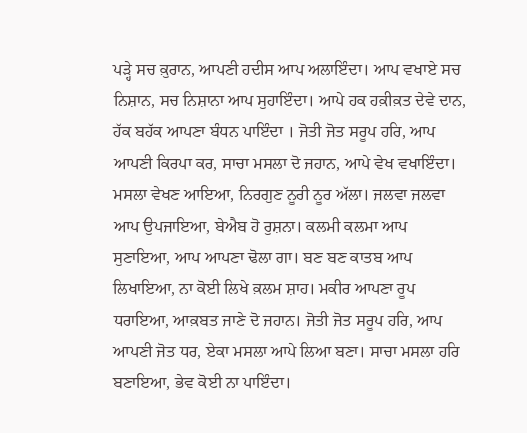ਪੜ੍ਹੇ ਸਚ ਕ਼ੁਰਾਨ, ਆਪਣੀ ਹਦੀਸ ਆਪ ਅਲਾਇੰਦਾ। ਆਪ ਵਖਾਏ ਸਚ ਨਿਸ਼ਾਨ, ਸਚ ਨਿਸ਼ਾਨਾ ਆਪ ਸੁਹਾਇੰਦਾ। ਆਪੇ ਹਕ ਹਕ਼ੀਕ਼ਤ ਦੇਵੇ ਦਾਨ, ਹੱਕ ਬਹੱਕ ਆਪਣਾ ਬੰਧਨ ਪਾਇੰਦਾ । ਜੋਤੀ ਜੋਤ ਸਰੂਪ ਹਰਿ, ਆਪ ਆਪਣੀ ਕਿਰਪਾ ਕਰ, ਸਾਚਾ ਮਸਲਾ ਦੋ ਜਹਾਨ, ਆਪੇ ਵੇਖ ਵਖਾਇੰਦਾ। ਮਸਲਾ ਵੇਖਣ ਆਇਆ, ਨਿਰਗੁਣ ਨੂਰੀ ਨੂਰ ਅੱਲਾ। ਜਲਵਾ ਜਲਵਾ ਆਪ ਉਪਜਾਇਆ, ਬੇਐਬ ਹੋ ਰੁਸ਼ਨਾ। ਕਲਮੀ ਕਲਮਾ ਆਪ ਸੁਣਾਇਆ, ਆਪ ਆਪਣਾ ਢੋਲਾ ਗਾ। ਬਣ ਬਣ ਕਾਤਬ ਆਪ ਲਿਖਾਇਆ, ਨਾ ਕੋਈ ਲਿਖੇ ਕ਼ਲਮ ਸ਼ਾਹ। ਮਕੀਰ ਆਪਣਾ ਰੂਪ ਧਰਾਇਆ, ਆਕ਼ਬਤ ਜਾਣੇ ਦੋ ਜਹਾਨ। ਜੋਤੀ ਜੋਤ ਸਰੂਪ ਹਰਿ, ਆਪ ਆਪਣੀ ਜੋਤ ਧਰ, ਏਕਾ ਮਸਲਾ ਆਪੇ ਲਿਆ ਬਣਾ। ਸਾਚਾ ਮਸਲਾ ਹਰਿ ਬਣਾਇਆ, ਭੇਵ ਕੋਈ ਨਾ ਪਾਇੰਦਾ।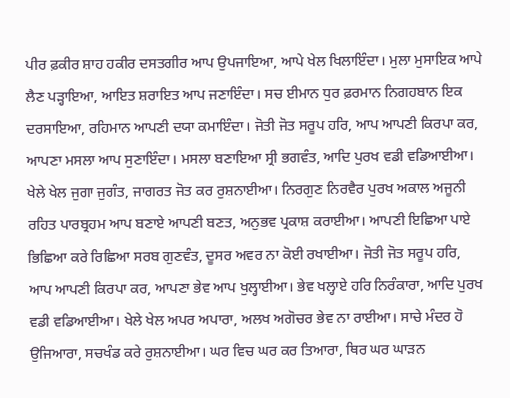ਪੀਰ ਫ਼ਕੀਰ ਸ਼ਾਹ ਹਕੀਰ ਦਸਤਗੀਰ ਆਪ ਉਪਜਾਇਆ, ਆਪੇ ਖੇਲ ਖਿਲਾਇੰਦਾ। ਮੁਲਾ ਮੁਸਾਇਕ ਆਪੇ ਲੈਣ ਪੜ੍ਹਾਇਆ, ਆਇਤ ਸ਼ਰਾਇਤ ਆਪ ਜਣਾਇੰਦਾ। ਸਚ ਈਮਾਨ ਧੁਰ ਫ਼ਰਮਾਨ ਨਿਗਹਬਾਨ ਇਕ ਦਰਸਾਇਆ, ਰਹਿਮਾਨ ਆਪਣੀ ਦਯਾ ਕਮਾਇੰਦਾ। ਜੋਤੀ ਜੋਤ ਸਰੂਪ ਹਰਿ, ਆਪ ਆਪਣੀ ਕਿਰਪਾ ਕਰ, ਆਪਣਾ ਮਸਲਾ ਆਪ ਸੁਣਾਇੰਦਾ। ਮਸਲਾ ਬਣਾਇਆ ਸ੍ਰੀ ਭਗਵੰਤ, ਆਦਿ ਪੁਰਖ ਵਡੀ ਵਡਿਆਈਆ। ਖੇਲੇ ਖੇਲ ਜੁਗਾ ਜੁਗੰਤ, ਜਾਗਰਤ ਜੋਤ ਕਰ ਰੁਸ਼ਨਾਈਆ। ਨਿਰਗੁਣ ਨਿਰਵੈਰ ਪੁਰਖ ਅਕਾਲ ਅਜੂਨੀ ਰਹਿਤ ਪਾਰਬ੍ਰਹਮ ਆਪ ਬਣਾਏ ਆਪਣੀ ਬਣਤ, ਅਨੁਭਵ ਪ੍ਰਕਾਸ਼ ਕਰਾਈਆ। ਆਪਣੀ ਇਛਿਆ ਪਾਏ ਭਿਛਿਆ ਕਰੇ ਰਿਛਿਆ ਸਰਬ ਗੁਣਵੰਤ, ਦੂਸਰ ਅਵਰ ਨਾ ਕੋਈ ਰਖਾਈਆ। ਜੋਤੀ ਜੋਤ ਸਰੂਪ ਹਰਿ, ਆਪ ਆਪਣੀ ਕਿਰਪਾ ਕਰ, ਆਪਣਾ ਭੇਵ ਆਪ ਖੁਲ੍ਹਾਈਆ। ਭੇਵ ਖਲ੍ਹਾਏ ਹਰਿ ਨਿਰੰਕਾਰਾ, ਆਦਿ ਪੁਰਖ ਵਡੀ ਵਡਿਆਈਆ। ਖੇਲੇ ਖੇਲ ਅਪਰ ਅਪਾਰਾ, ਅਲਖ ਅਗੋਚਰ ਭੇਵ ਨਾ ਰਾਈਆ। ਸਾਚੇ ਮੰਦਰ ਹੋ ਉਜਿਆਰਾ, ਸਚਖੰਡ ਕਰੇ ਰੁਸ਼ਨਾਈਆ। ਘਰ ਵਿਚ ਘਰ ਕਰ ਤਿਆਰਾ, ਥਿਰ ਘਰ ਘਾੜਨ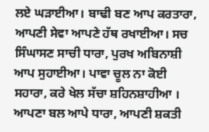ਲਏ ਘੜਾਈਆ। ਬਾਢੀ ਬਣ ਆਪ ਕਰਤਾਰਾ, ਆਪਣੀ ਸੇਵਾ ਆਪਣੇ ਹੱਥ ਰਖਾਈਆ। ਸਚ ਸਿੰਘਾਸਣ ਸਾਚੀ ਧਾਰਾ, ਪੁਰਖ ਅਬਿਨਾਸ਼ੀ ਆਪ ਸੁਹਾਈਆ। ਪਾਵਾ ਚੂਲ ਨਾ ਕੋਈ ਸਹਾਰਾ, ਕਰੇ ਖੇਲ ਸੱਚਾ ਸ਼ਹਿਨਸ਼ਾਹੀਆ । ਆਪਣਾ ਬਲ ਆਪੇ ਧਾਰਾ, ਆਪਣੀ ਸ਼ਕਤੀ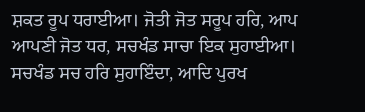ਸ਼ਕਤ ਰੂਪ ਧਰਾਈਆ। ਜੋਤੀ ਜੋਤ ਸਰੂਪ ਹਰਿ, ਆਪ ਆਪਣੀ ਜੋਤ ਧਰ, ਸਚਖੰਡ ਸਾਚਾ ਇਕ ਸੁਹਾਈਆ। ਸਚਖੰਡ ਸਚ ਹਰਿ ਸੁਹਾਇੰਦਾ, ਆਦਿ ਪੁਰਖ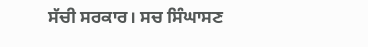ਸੱਚੀ ਸਰਕਾਰ। ਸਚ ਸਿੰਘਾਸਣ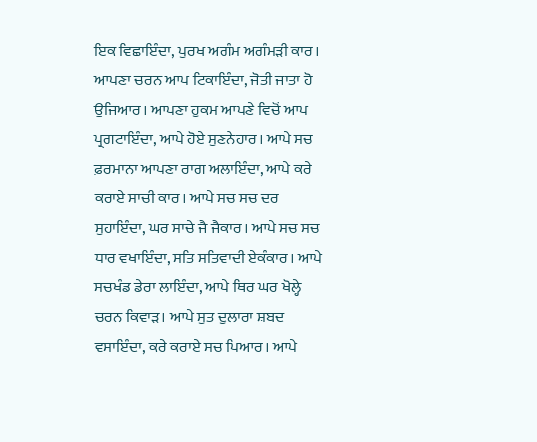ਇਕ ਵਿਛਾਇੰਦਾ, ਪੁਰਖ ਅਗੰਮ ਅਗੰਮੜੀ ਕਾਰ। ਆਪਣਾ ਚਰਨ ਆਪ ਟਿਕਾਇੰਦਾ, ਜੋਤੀ ਜਾਤਾ ਹੋ ਉਜਿਆਰ। ਆਪਣਾ ਹੁਕਮ ਆਪਣੇ ਵਿਚੋਂ ਆਪ ਪ੍ਰਗਟਾਇੰਦਾ, ਆਪੇ ਹੋਏ ਸੁਣਨੇਹਾਰ। ਆਪੇ ਸਚ ਫ਼ਰਮਾਨਾ ਆਪਣਾ ਰਾਗ ਅਲਾਇੰਦਾ, ਆਪੇ ਕਰੇ ਕਰਾਏ ਸਾਚੀ ਕਾਰ। ਆਪੇ ਸਚ ਸਚ ਦਰ ਸੁਹਾਇੰਦਾ, ਘਰ ਸਾਚੇ ਜੈ ਜੈਕਾਰ। ਆਪੇ ਸਚ ਸਚ ਧਾਰ ਵਖਾਇੰਦਾ, ਸਤਿ ਸਤਿਵਾਦੀ ਏਕੰਕਾਰ। ਆਪੇ ਸਚਖੰਡ ਡੇਰਾ ਲਾਇੰਦਾ, ਆਪੇ ਥਿਰ ਘਰ ਖੋਲ੍ਹੇ ਚਰਨ ਕਿਵਾੜ। ਆਪੇ ਸੁਤ ਦੁਲਾਰਾ ਸ਼ਬਦ ਵਸਾਇੰਦਾ, ਕਰੇ ਕਰਾਏ ਸਚ ਪਿਆਰ। ਆਪੇ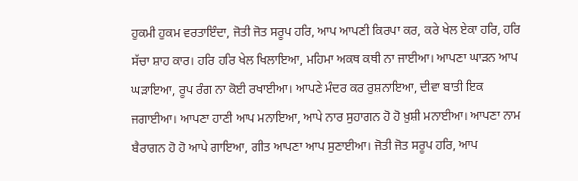ਹੁਕਮੀ ਹੁਕਮ ਵਰਤਾਇੰਦਾ, ਜੋਤੀ ਜੋਤ ਸਰੂਪ ਹਰਿ, ਆਪ ਆਪਣੀ ਕਿਰਪਾ ਕਰ, ਕਰੇ ਖੇਲ ਏਕਾ ਹਰਿ, ਹਰਿ ਸੱਚਾ ਸ਼ਾਹ ਕਾਰ। ਹਰਿ ਹਰਿ ਖੇਲ ਖਿਲਾਇਆ, ਮਹਿਮਾ ਅਕਥ ਕਥੀ ਨਾ ਜਾਈਆ। ਆਪਣਾ ਘਾੜਨ ਆਪ ਘੜਾਇਆ, ਰੂਪ ਰੰਗ ਨਾ ਕੋਈ ਰਖਾਈਆ। ਆਪਣੇ ਮੰਦਰ ਕਰ ਰੁਸ਼ਨਾਇਆ, ਦੀਵਾ ਬਾਤੀ ਇਕ ਜਗਾਈਆ। ਆਪਣਾ ਹਾਣੀ ਆਪ ਮਨਾਇਆ, ਆਪੇ ਨਾਰ ਸੁਹਾਗਨ ਹੋ ਹੋ ਖ਼ੁਸ਼ੀ ਮਨਾਈਆ। ਆਪਣਾ ਨਾਮ ਬੈਰਾਗਨ ਹੋ ਹੋ ਆਪੇ ਗਾਇਆ, ਗੀਤ ਆਪਣਾ ਆਪ ਸੁਣਾਈਆ। ਜੋਤੀ ਜੋਤ ਸਰੂਪ ਹਰਿ, ਆਪ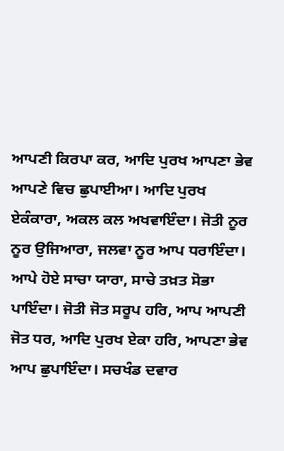ਆਪਣੀ ਕਿਰਪਾ ਕਰ, ਆਦਿ ਪੁਰਖ ਆਪਣਾ ਭੇਵ ਆਪਣੇ ਵਿਚ ਛੁਪਾਈਆ। ਆਦਿ ਪੁਰਖ ਏਕੰਕਾਰਾ, ਅਕਲ ਕਲ ਅਖਵਾਇੰਦਾ। ਜੋਤੀ ਨੂਰ ਨੂਰ ਉਜਿਆਰਾ, ਜਲਵਾ ਨੂਰ ਆਪ ਧਰਾਇੰਦਾ। ਆਪੇ ਹੋਏ ਸਾਚਾ ਯਾਰਾ, ਸਾਚੇ ਤਖ਼ਤ ਸੋਭਾ ਪਾਇੰਦਾ। ਜੋਤੀ ਜੋਤ ਸਰੂਪ ਹਰਿ, ਆਪ ਆਪਣੀ ਜੋਤ ਧਰ, ਆਦਿ ਪੁਰਖ ਏਕਾ ਹਰਿ, ਆਪਣਾ ਭੇਵ ਆਪ ਛੁਪਾਇੰਦਾ। ਸਚਖੰਡ ਦਵਾਰ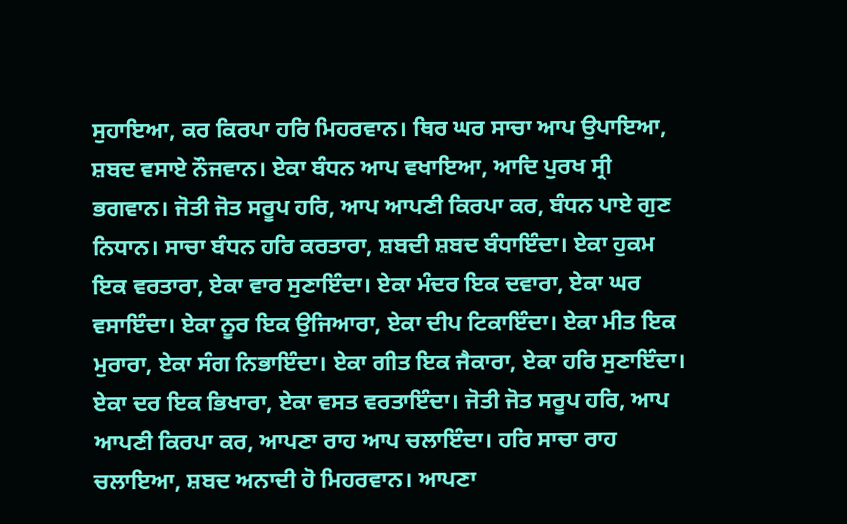ਸੁਹਾਇਆ, ਕਰ ਕਿਰਪਾ ਹਰਿ ਮਿਹਰਵਾਨ। ਥਿਰ ਘਰ ਸਾਚਾ ਆਪ ਉਪਾਇਆ, ਸ਼ਬਦ ਵਸਾਏ ਨੌਜਵਾਨ। ਏਕਾ ਬੰਧਨ ਆਪ ਵਖਾਇਆ, ਆਦਿ ਪੁਰਖ ਸ੍ਰੀ ਭਗਵਾਨ। ਜੋਤੀ ਜੋਤ ਸਰੂਪ ਹਰਿ, ਆਪ ਆਪਣੀ ਕਿਰਪਾ ਕਰ, ਬੰਧਨ ਪਾਏ ਗੁਣ ਨਿਧਾਨ। ਸਾਚਾ ਬੰਧਨ ਹਰਿ ਕਰਤਾਰਾ, ਸ਼ਬਦੀ ਸ਼ਬਦ ਬੰਧਾਇੰਦਾ। ਏਕਾ ਹੁਕਮ ਇਕ ਵਰਤਾਰਾ, ਏਕਾ ਵਾਰ ਸੁਣਾਇੰਦਾ। ਏਕਾ ਮੰਦਰ ਇਕ ਦਵਾਰਾ, ਏਕਾ ਘਰ ਵਸਾਇੰਦਾ। ਏਕਾ ਨੂਰ ਇਕ ਉਜਿਆਰਾ, ਏਕਾ ਦੀਪ ਟਿਕਾਇੰਦਾ। ਏਕਾ ਮੀਤ ਇਕ ਮੁਰਾਰਾ, ਏਕਾ ਸੰਗ ਨਿਭਾਇੰਦਾ। ਏਕਾ ਗੀਤ ਇਕ ਜੈਕਾਰਾ, ਏਕਾ ਹਰਿ ਸੁਣਾਇੰਦਾ। ਏਕਾ ਦਰ ਇਕ ਭਿਖਾਰਾ, ਏਕਾ ਵਸਤ ਵਰਤਾਇੰਦਾ। ਜੋਤੀ ਜੋਤ ਸਰੂਪ ਹਰਿ, ਆਪ ਆਪਣੀ ਕਿਰਪਾ ਕਰ, ਆਪਣਾ ਰਾਹ ਆਪ ਚਲਾਇੰਦਾ। ਹਰਿ ਸਾਚਾ ਰਾਹ ਚਲਾਇਆ, ਸ਼ਬਦ ਅਨਾਦੀ ਹੋ ਮਿਹਰਵਾਨ। ਆਪਣਾ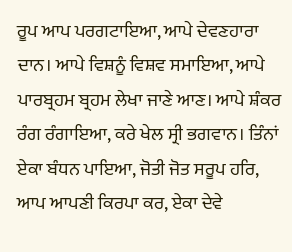ਰੂਪ ਆਪ ਪਰਗਟਾਇਆ, ਆਪੇ ਦੇਵਣਹਾਰਾ ਦਾਨ। ਆਪੇ ਵਿਸ਼ਨੂੰ ਵਿਸ਼ਵ ਸਮਾਇਆ, ਆਪੇ ਪਾਰਬ੍ਰਹਮ ਬ੍ਰਹਮ ਲੇਖਾ ਜਾਣੇ ਆਣ। ਆਪੇ ਸ਼ੰਕਰ ਰੰਗ ਰੰਗਾਇਆ, ਕਰੇ ਖੇਲ ਸ੍ਰੀ ਭਗਵਾਨ। ਤਿੰਨਾਂ ਏਕਾ ਬੰਧਨ ਪਾਇਆ, ਜੋਤੀ ਜੋਤ ਸਰੂਪ ਹਰਿ, ਆਪ ਆਪਣੀ ਕਿਰਪਾ ਕਰ, ਏਕਾ ਦੇਵੇ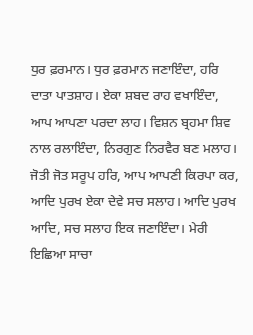ਧੁਰ ਫ਼ਰਮਾਨ। ਧੁਰ ਫ਼ਰਮਾਨ ਜਣਾਇੰਦਾ, ਹਰਿ ਦਾਤਾ ਪਾਤਸ਼ਾਹ। ਏਕਾ ਸ਼ਬਦ ਰਾਹ ਵਖਾਇੰਦਾ, ਆਪ ਆਪਣਾ ਪਰਦਾ ਲਾਹ। ਵਿਸ਼ਨ ਬ੍ਰਹਮਾ ਸ਼ਿਵ ਨਾਲ ਰਲਾਇੰਦਾ, ਨਿਰਗੁਣ ਨਿਰਵੈਰ ਬਣ ਮਲਾਹ। ਜੋਤੀ ਜੋਤ ਸਰੂਪ ਹਰਿ, ਆਪ ਆਪਣੀ ਕਿਰਪਾ ਕਰ, ਆਦਿ ਪੁਰਖ ਏਕਾ ਦੇਵੇ ਸਚ ਸਲਾਹ। ਆਦਿ ਪੁਰਖ ਆਦਿ, ਸਚ ਸਲਾਹ ਇਕ ਜਣਾਇੰਦਾ। ਮੇਰੀ ਇਛਿਆ ਸਾਚਾ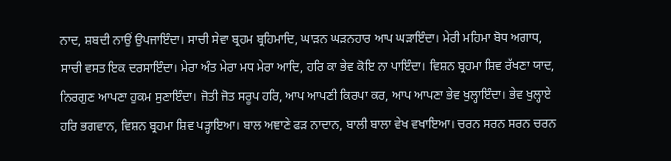ਨਾਦ, ਸ਼ਬਦੀ ਨਾਉਂ ਉਪਜਾਇੰਦਾ। ਸਾਚੀ ਸੇਵਾ ਬ੍ਰਹਮ ਬ੍ਰਹਿਮਾਦਿ, ਘਾੜਨ ਘੜਨਹਾਰ ਆਪ ਘੜਾਇੰਦਾ। ਮੇਰੀ ਮਹਿਮਾ ਬੋਧ ਅਗਾਧ, ਸਾਚੀ ਵਸਤ ਇਕ ਦਰਸਾਇੰਦਾ। ਮੇਰਾ ਅੰਤ ਮੇਰਾ ਮਧ ਮੇਰਾ ਆਦਿ, ਹਰਿ ਕਾ ਭੇਵ ਕੋਇ ਨਾ ਪਾਇੰਦਾ। ਵਿਸ਼ਨ ਬ੍ਰਹਮਾ ਸ਼ਿਵ ਰੱਖਣਾ ਯਾਦ, ਨਿਰਗੁਣ ਆਪਣਾ ਹੁਕਮ ਸੁਣਾਇੰਦਾ। ਜੋਤੀ ਜੋਤ ਸਰੂਪ ਹਰਿ, ਆਪ ਆਪਣੀ ਕਿਰਪਾ ਕਰ, ਆਪ ਆਪਣਾ ਭੇਵ ਖੁਲ੍ਹਾਇੰਦਾ। ਭੇਵ ਖੁਲ੍ਹਾਏ ਹਰਿ ਭਗਵਾਨ, ਵਿਸ਼ਨ ਬ੍ਰਹਮਾ ਸ਼ਿਵ ਪੜ੍ਹਾਇਆ। ਬਾਲ ਅਞਾਣੇ ਫੜ ਨਾਦਾਨ, ਬਾਲੀ ਬਾਲਾ ਵੇਖ ਵਖਾਇਆ। ਚਰਨ ਸਰਨ ਸਰਨ ਚਰਨ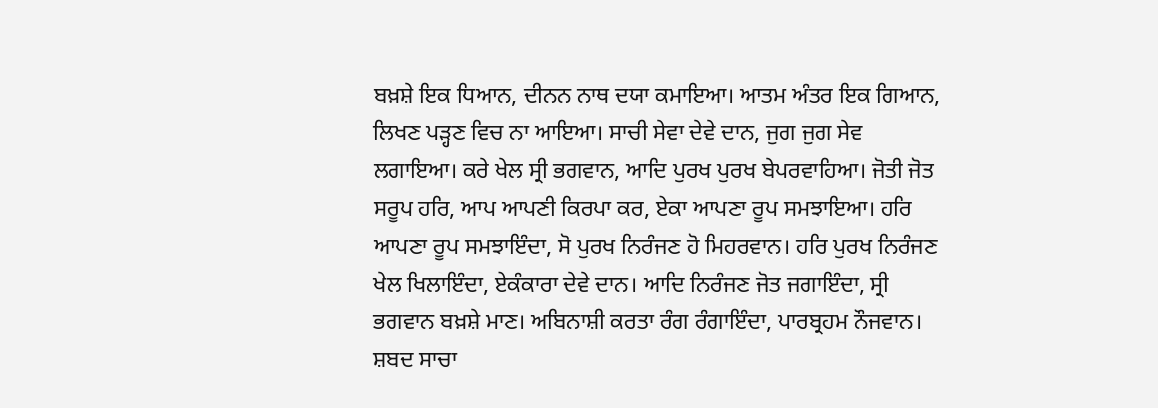ਬਖ਼ਸ਼ੇ ਇਕ ਧਿਆਨ, ਦੀਨਨ ਨਾਥ ਦਯਾ ਕਮਾਇਆ। ਆਤਮ ਅੰਤਰ ਇਕ ਗਿਆਨ, ਲਿਖਣ ਪੜ੍ਹਣ ਵਿਚ ਨਾ ਆਇਆ। ਸਾਚੀ ਸੇਵਾ ਦੇਵੇ ਦਾਨ, ਜੁਗ ਜੁਗ ਸੇਵ ਲਗਾਇਆ। ਕਰੇ ਖੇਲ ਸ੍ਰੀ ਭਗਵਾਨ, ਆਦਿ ਪੁਰਖ ਪੁਰਖ ਬੇਪਰਵਾਹਿਆ। ਜੋਤੀ ਜੋਤ ਸਰੂਪ ਹਰਿ, ਆਪ ਆਪਣੀ ਕਿਰਪਾ ਕਰ, ਏਕਾ ਆਪਣਾ ਰੂਪ ਸਮਝਾਇਆ। ਹਰਿ ਆਪਣਾ ਰੂਪ ਸਮਝਾਇੰਦਾ, ਸੋ ਪੁਰਖ ਨਿਰੰਜਣ ਹੋ ਮਿਹਰਵਾਨ। ਹਰਿ ਪੁਰਖ ਨਿਰੰਜਣ ਖੇਲ ਖਿਲਾਇੰਦਾ, ਏਕੰਕਾਰਾ ਦੇਵੇ ਦਾਨ। ਆਦਿ ਨਿਰੰਜਣ ਜੋਤ ਜਗਾਇੰਦਾ, ਸ੍ਰੀ ਭਗਵਾਨ ਬਖ਼ਸ਼ੇ ਮਾਣ। ਅਬਿਨਾਸ਼ੀ ਕਰਤਾ ਰੰਗ ਰੰਗਾਇੰਦਾ, ਪਾਰਬ੍ਰਹਮ ਨੌਜਵਾਨ। ਸ਼ਬਦ ਸਾਚਾ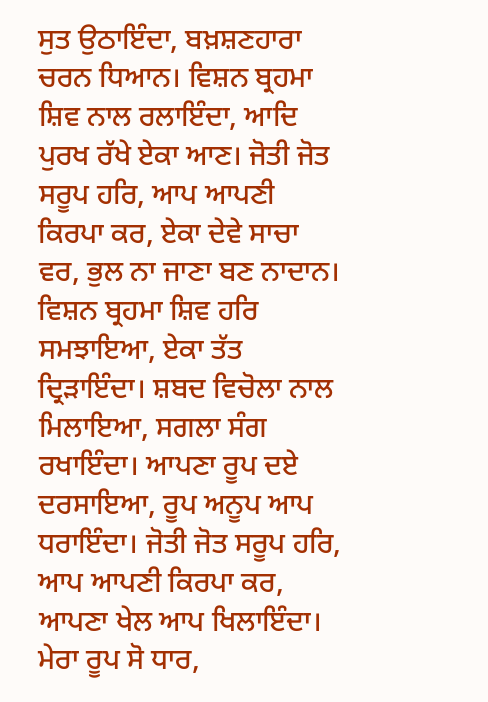ਸੁਤ ਉਠਾਇੰਦਾ, ਬਖ਼ਸ਼ਣਹਾਰਾ ਚਰਨ ਧਿਆਨ। ਵਿਸ਼ਨ ਬ੍ਰਹਮਾ ਸ਼ਿਵ ਨਾਲ ਰਲਾਇੰਦਾ, ਆਦਿ ਪੁਰਖ ਰੱਖੇ ਏਕਾ ਆਣ। ਜੋਤੀ ਜੋਤ ਸਰੂਪ ਹਰਿ, ਆਪ ਆਪਣੀ ਕਿਰਪਾ ਕਰ, ਏਕਾ ਦੇਵੇ ਸਾਚਾ ਵਰ, ਭੁਲ ਨਾ ਜਾਣਾ ਬਣ ਨਾਦਾਨ। ਵਿਸ਼ਨ ਬ੍ਰਹਮਾ ਸ਼ਿਵ ਹਰਿ ਸਮਝਾਇਆ, ਏਕਾ ਤੱਤ ਦ੍ਰਿੜਾਇੰਦਾ। ਸ਼ਬਦ ਵਿਚੋਲਾ ਨਾਲ ਮਿਲਾਇਆ, ਸਗਲਾ ਸੰਗ ਰਖਾਇੰਦਾ। ਆਪਣਾ ਰੂਪ ਦਏ ਦਰਸਾਇਆ, ਰੂਪ ਅਨੂਪ ਆਪ ਧਰਾਇੰਦਾ। ਜੋਤੀ ਜੋਤ ਸਰੂਪ ਹਰਿ, ਆਪ ਆਪਣੀ ਕਿਰਪਾ ਕਰ, ਆਪਣਾ ਖੇਲ ਆਪ ਖਿਲਾਇੰਦਾ। ਮੇਰਾ ਰੂਪ ਸੋ ਧਾਰ,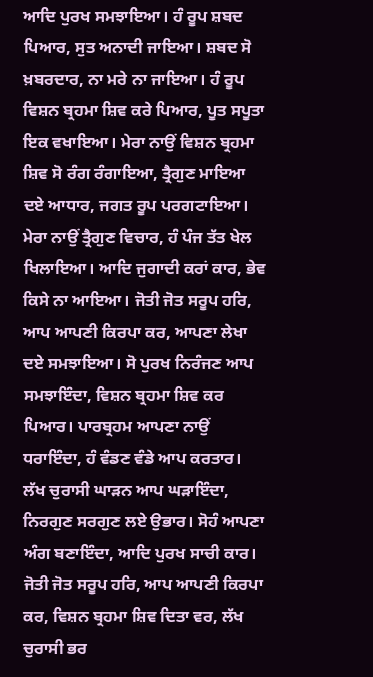ਆਦਿ ਪੁਰਖ ਸਮਝਾਇਆ। ਹੰ ਰੂਪ ਸ਼ਬਦ ਪਿਆਰ, ਸੁਤ ਅਨਾਦੀ ਜਾਇਆ। ਸ਼ਬਦ ਸੋ ਖ਼ਬਰਦਾਰ, ਨਾ ਮਰੇ ਨਾ ਜਾਇਆ। ਹੰ ਰੂਪ ਵਿਸ਼ਨ ਬ੍ਰਹਮਾ ਸ਼ਿਵ ਕਰੇ ਪਿਆਰ, ਪੂਤ ਸਪੂਤਾ ਇਕ ਵਖਾਇਆ। ਮੇਰਾ ਨਾਉਂ ਵਿਸ਼ਨ ਬ੍ਰਹਮਾ ਸ਼ਿਵ ਸੋ ਰੰਗ ਰੰਗਾਇਆ, ਤ੍ਰੈਗੁਣ ਮਾਇਆ ਦਏ ਆਧਾਰ, ਜਗਤ ਰੂਪ ਪਰਗਟਾਇਆ। ਮੇਰਾ ਨਾਉਂ ਤ੍ਰੈਗੁਣ ਵਿਚਾਰ, ਹੰ ਪੰਜ ਤੱਤ ਖੇਲ ਖਿਲਾਇਆ। ਆਦਿ ਜੁਗਾਦੀ ਕਰਾਂ ਕਾਰ, ਭੇਵ ਕਿਸੇ ਨਾ ਆਇਆ। ਜੋਤੀ ਜੋਤ ਸਰੂਪ ਹਰਿ, ਆਪ ਆਪਣੀ ਕਿਰਪਾ ਕਰ, ਆਪਣਾ ਲੇਖਾ ਦਏ ਸਮਝਾਇਆ। ਸੋ ਪੁਰਖ ਨਿਰੰਜਣ ਆਪ ਸਮਝਾਇੰਦਾ, ਵਿਸ਼ਨ ਬ੍ਰਹਮਾ ਸ਼ਿਵ ਕਰ ਪਿਆਰ। ਪਾਰਬ੍ਰਹਮ ਆਪਣਾ ਨਾਉਂ ਧਰਾਇੰਦਾ, ਹੰ ਵੰਡਣ ਵੰਡੇ ਆਪ ਕਰਤਾਰ। ਲੱਖ ਚੁਰਾਸੀ ਘਾੜਨ ਆਪ ਘੜਾਇੰਦਾ, ਨਿਰਗੁਣ ਸਰਗੁਣ ਲਏ ਉਭਾਰ। ਸੋਹੰ ਆਪਣਾ ਅੰਗ ਬਣਾਇੰਦਾ, ਆਦਿ ਪੁਰਖ ਸਾਚੀ ਕਾਰ। ਜੋਤੀ ਜੋਤ ਸਰੂਪ ਹਰਿ, ਆਪ ਆਪਣੀ ਕਿਰਪਾ ਕਰ, ਵਿਸ਼ਨ ਬ੍ਰਹਮਾ ਸ਼ਿਵ ਦਿਤਾ ਵਰ, ਲੱਖ ਚੁਰਾਸੀ ਭਰ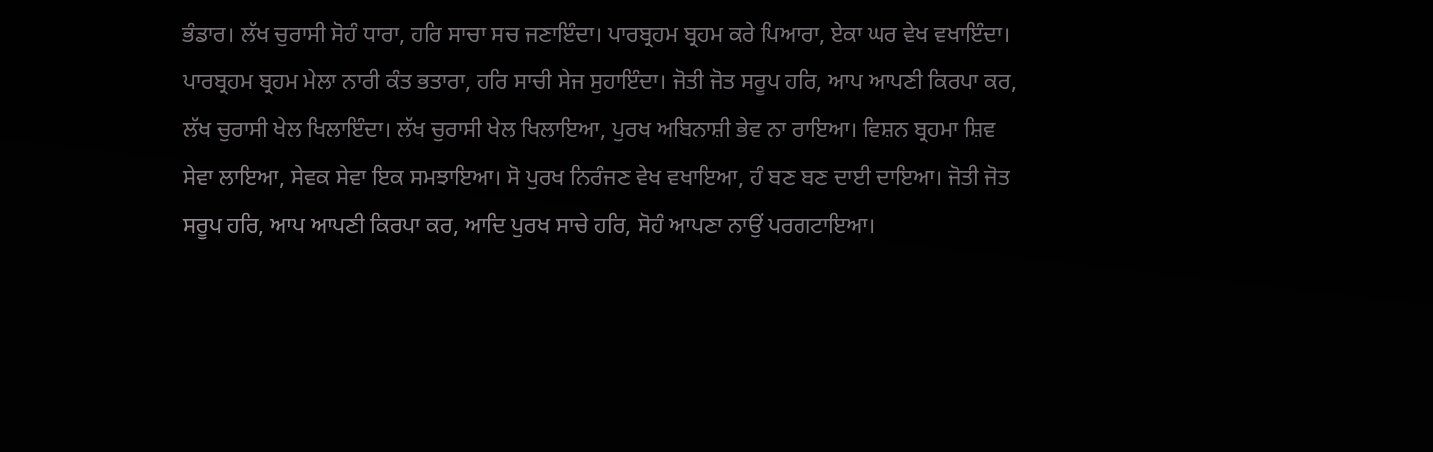ਭੰਡਾਰ। ਲੱਖ ਚੁਰਾਸੀ ਸੋਹੰ ਧਾਰਾ, ਹਰਿ ਸਾਚਾ ਸਚ ਜਣਾਇੰਦਾ। ਪਾਰਬ੍ਰਹਮ ਬ੍ਰਹਮ ਕਰੇ ਪਿਆਰਾ, ਏਕਾ ਘਰ ਵੇਖ ਵਖਾਇੰਦਾ। ਪਾਰਬ੍ਰਹਮ ਬ੍ਰਹਮ ਮੇਲਾ ਨਾਰੀ ਕੰਤ ਭਤਾਰਾ, ਹਰਿ ਸਾਚੀ ਸੇਜ ਸੁਹਾਇੰਦਾ। ਜੋਤੀ ਜੋਤ ਸਰੂਪ ਹਰਿ, ਆਪ ਆਪਣੀ ਕਿਰਪਾ ਕਰ, ਲੱਖ ਚੁਰਾਸੀ ਖੇਲ ਖਿਲਾਇੰਦਾ। ਲੱਖ ਚੁਰਾਸੀ ਖੇਲ ਖਿਲਾਇਆ, ਪੁਰਖ ਅਬਿਨਾਸ਼ੀ ਭੇਵ ਨਾ ਰਾਇਆ। ਵਿਸ਼ਨ ਬ੍ਰਹਮਾ ਸ਼ਿਵ ਸੇਵਾ ਲਾਇਆ, ਸੇਵਕ ਸੇਵਾ ਇਕ ਸਮਝਾਇਆ। ਸੋ ਪੁਰਖ ਨਿਰੰਜਣ ਵੇਖ ਵਖਾਇਆ, ਹੰ ਬਣ ਬਣ ਦਾਈ ਦਾਇਆ। ਜੋਤੀ ਜੋਤ ਸਰੂਪ ਹਰਿ, ਆਪ ਆਪਣੀ ਕਿਰਪਾ ਕਰ, ਆਦਿ ਪੁਰਖ ਸਾਚੇ ਹਰਿ, ਸੋਹੰ ਆਪਣਾ ਨਾਉਂ ਪਰਗਟਾਇਆ।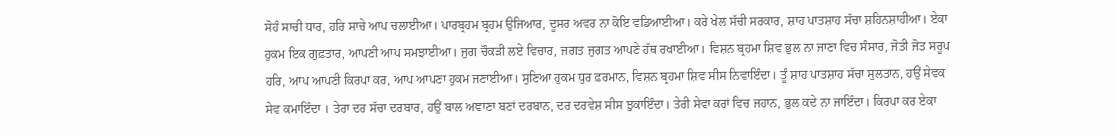ਸੋਹੰ ਸਾਚੀ ਧਾਰ, ਹਰਿ ਸਾਚੇ ਆਪ ਚਲਾਈਆ। ਪਾਰਬ੍ਰਹਮ ਬ੍ਰਹਮ ਉਜਿਆਰ, ਦੂਸਰ ਅਵਰ ਨਾ ਕੋਇ ਵਡਿਆਈਆ। ਕਰੇ ਖੇਲ ਸੱਚੀ ਸਰਕਾਰ, ਸ਼ਾਹ ਪਾਤਸ਼ਾਹ ਸੱਚਾ ਸ਼ਹਿਨਸ਼ਾਹੀਆ। ਏਕਾ ਹੁਕਮ ਇਕ ਗੁਫ਼ਤਾਰ, ਆਪਣੀ ਆਪ ਸਮਝਾਈਆ। ਜੁਗ ਚੌਕੜੀ ਲਏ ਵਿਚਾਰ, ਜਗਤ ਜੁਗਤ ਆਪਣੇ ਹੱਥ ਰਖਾਈਆ। ਵਿਸ਼ਨ ਬ੍ਰਹਮਾ ਸ਼ਿਵ ਭੁਲ ਨਾ ਜਾਣਾ ਵਿਚ ਸੰਸਾਰ, ਜੋਤੀ ਜੋਤ ਸਰੂਪ ਹਰਿ, ਆਪ ਆਪਣੀ ਕਿਰਪਾ ਕਰ, ਆਪ ਆਪਣਾ ਹੁਕਮ ਜਣਾਈਆ। ਸੁਣਿਆ ਹੁਕਮ ਧੁਰ ਫ਼ਰਮਾਨ, ਵਿਸ਼ਨ ਬ੍ਰਹਮਾ ਸ਼ਿਵ ਸੀਸ ਨਿਵਾਇੰਦਾ। ਤੂੰ ਸ਼ਾਹ ਪਾਤਸ਼ਾਹ ਸੱਚਾ ਸੁਲਤਾਨ, ਹਉਂ ਸੇਵਕ ਸੇਵ ਕਮਾਇੰਦਾ । ਤੇਰਾ ਦਰ ਸੱਚਾ ਦਰਬਾਰ, ਹਉਂ ਬਾਲ ਅਞਾਣਾ ਬਣਾਂ ਦਰਬਾਨ, ਦਰ ਦਰਵੇਸ਼ ਸੀਸ ਝੁਕਾਇੰਦਾ। ਤੇਰੀ ਸੇਵਾ ਕਰਾਂ ਵਿਚ ਜਹਾਨ, ਭੁਲ ਕਦੇ ਨਾ ਜਾਇੰਦਾ। ਕਿਰਪਾ ਕਰ ਏਕਾ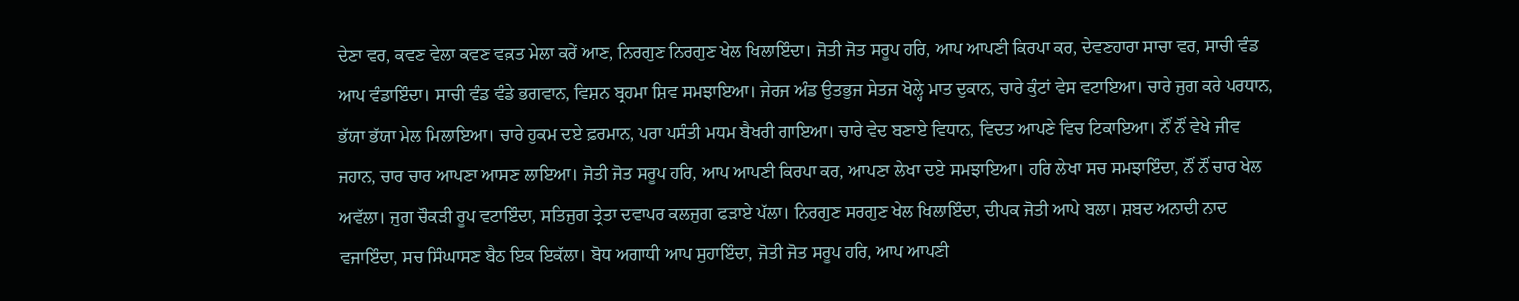ਦੇਣਾ ਵਰ, ਕਵਣ ਵੇਲਾ ਕਵਣ ਵਕ਼ਤ ਮੇਲਾ ਕਰੇਂ ਆਣ, ਨਿਰਗੁਣ ਨਿਰਗੁਣ ਖੇਲ ਖਿਲਾਇੰਦਾ। ਜੋਤੀ ਜੋਤ ਸਰੂਪ ਹਰਿ, ਆਪ ਆਪਣੀ ਕਿਰਪਾ ਕਰ, ਦੇਵਣਹਾਰਾ ਸਾਚਾ ਵਰ, ਸਾਚੀ ਵੰਡ ਆਪ ਵੰਡਾਇੰਦਾ। ਸਾਚੀ ਵੰਡ ਵੰਡੇ ਭਗਵਾਨ, ਵਿਸ਼ਨ ਬ੍ਰਹਮਾ ਸ਼ਿਵ ਸਮਝਾਇਆ। ਜੇਰਜ ਅੰਡ ਉਤਭੁਜ ਸੇਤਜ ਖੋਲ੍ਹੇ ਮਾਤ ਦੁਕਾਨ, ਚਾਰੇ ਕੁੰਟਾਂ ਵੇਸ ਵਟਾਇਆ। ਚਾਰੇ ਜੁਗ ਕਰੇ ਪਰਧਾਨ, ਭੱਯਾ ਭੱਯਾ ਮੇਲ ਮਿਲਾਇਆ। ਚਾਰੇ ਹੁਕਮ ਦਏ ਫ਼ਰਮਾਨ, ਪਰਾ ਪਸੰਤੀ ਮਧਮ ਬੈਖਰੀ ਗਾਇਆ। ਚਾਰੇ ਵੇਦ ਬਣਾਏ ਵਿਧਾਨ, ਵਿਦਤ ਆਪਣੇ ਵਿਚ ਟਿਕਾਇਆ। ਨੌਂ ਨੌਂ ਵੇਖੇ ਜੀਵ ਜਹਾਨ, ਚਾਰ ਚਾਰ ਆਪਣਾ ਆਸਣ ਲਾਇਆ। ਜੋਤੀ ਜੋਤ ਸਰੂਪ ਹਰਿ, ਆਪ ਆਪਣੀ ਕਿਰਪਾ ਕਰ, ਆਪਣਾ ਲੇਖਾ ਦਏ ਸਮਝਾਇਆ। ਹਰਿ ਲੇਖਾ ਸਚ ਸਮਝਾਇੰਦਾ, ਨੌਂ ਨੌਂ ਚਾਰ ਖੇਲ ਅਵੱਲਾ। ਜੁਗ ਚੌਕੜੀ ਰੂਪ ਵਟਾਇੰਦਾ, ਸਤਿਜੁਗ ਤ੍ਰੇਤਾ ਦਵਾਪਰ ਕਲਜੁਗ ਫੜਾਏ ਪੱਲਾ। ਨਿਰਗੁਣ ਸਰਗੁਣ ਖੇਲ ਖਿਲਾਇੰਦਾ, ਦੀਪਕ ਜੋਤੀ ਆਪੇ ਬਲਾ। ਸ਼ਬਦ ਅਨਾਦੀ ਨਾਦ ਵਜਾਇੰਦਾ, ਸਚ ਸਿੰਘਾਸਣ ਬੈਠ ਇਕ ਇਕੱਲਾ। ਬੋਧ ਅਗਾਧੀ ਆਪ ਸੁਹਾਇੰਦਾ, ਜੋਤੀ ਜੋਤ ਸਰੂਪ ਹਰਿ, ਆਪ ਆਪਣੀ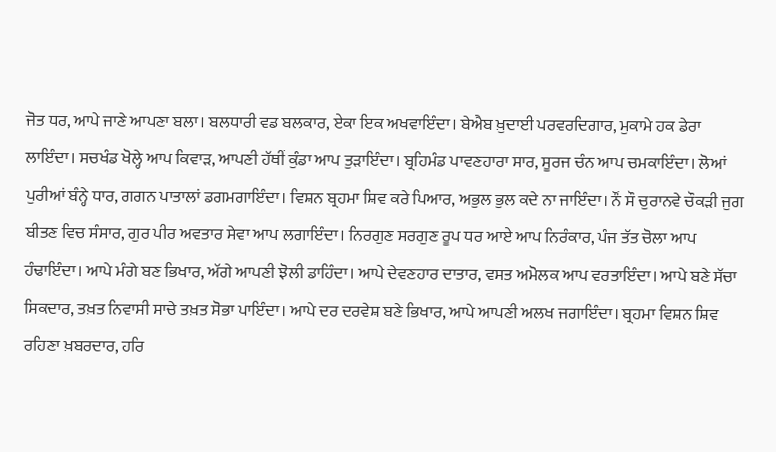ਜੋਤ ਧਰ, ਆਪੇ ਜਾਣੇ ਆਪਣਾ ਬਲਾ। ਬਲਧਾਰੀ ਵਡ ਬਲਕਾਰ, ਏਕਾ ਇਕ ਅਖਵਾਇੰਦਾ। ਬੇਐਬ ਖ਼ੁਦਾਈ ਪਰਵਰਦਿਗਾਰ, ਮੁਕਾਮੇ ਹਕ ਡੇਰਾ ਲਾਇੰਦਾ। ਸਚਖੰਡ ਖੋਲ੍ਹੇ ਆਪ ਕਿਵਾੜ, ਆਪਣੀ ਹੱਥੀਂ ਕੁੰਡਾ ਆਪ ਤੁੜਾਇੰਦਾ। ਬ੍ਰਹਿਮੰਡ ਪਾਵਣਹਾਰਾ ਸਾਰ, ਸੂਰਜ ਚੰਨ ਆਪ ਚਮਕਾਇੰਦਾ। ਲੋਆਂ ਪੁਰੀਆਂ ਬੰਨ੍ਹੇ ਧਾਰ, ਗਗਨ ਪਾਤਾਲਾਂ ਡਗਮਗਾਇੰਦਾ। ਵਿਸ਼ਨ ਬ੍ਰਹਮਾ ਸ਼ਿਵ ਕਰੇ ਪਿਆਰ, ਅਭੁਲ ਭੁਲ ਕਦੇ ਨਾ ਜਾਇੰਦਾ। ਨੌਂ ਸੌ ਚੁਰਾਨਵੇ ਚੌਕੜੀ ਜੁਗ ਬੀਤਣ ਵਿਚ ਸੰਸਾਰ, ਗੁਰ ਪੀਰ ਅਵਤਾਰ ਸੇਵਾ ਆਪ ਲਗਾਇੰਦਾ। ਨਿਰਗੁਣ ਸਰਗੁਣ ਰੂਪ ਧਰ ਆਏ ਆਪ ਨਿਰੰਕਾਰ, ਪੰਜ ਤੱਤ ਚੋਲਾ ਆਪ ਹੰਢਾਇੰਦਾ। ਆਪੇ ਮੰਗੇ ਬਣ ਭਿਖਾਰ, ਅੱਗੇ ਆਪਣੀ ਝੋਲੀ ਡਾਹਿੰਦਾ। ਆਪੇ ਦੇਵਣਹਾਰ ਦਾਤਾਰ, ਵਸਤ ਅਮੋਲਕ ਆਪ ਵਰਤਾਇੰਦਾ। ਆਪੇ ਬਣੇ ਸੱਚਾ ਸਿਕਦਾਰ, ਤਖ਼ਤ ਨਿਵਾਸੀ ਸਾਚੇ ਤਖ਼ਤ ਸੋਭਾ ਪਾਇੰਦਾ। ਆਪੇ ਦਰ ਦਰਵੇਸ਼ ਬਣੇ ਭਿਖਾਰ, ਆਪੇ ਆਪਣੀ ਅਲਖ ਜਗਾਇੰਦਾ। ਬ੍ਰਹਮਾ ਵਿਸ਼ਨ ਸ਼ਿਵ ਰਹਿਣਾ ਖ਼ਬਰਦਾਰ, ਹਰਿ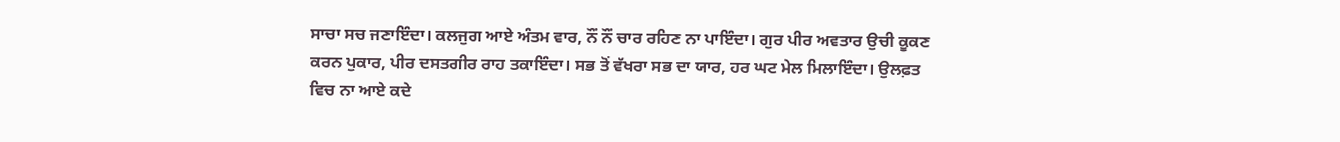ਸਾਚਾ ਸਚ ਜਣਾਇੰਦਾ। ਕਲਜੁਗ ਆਏ ਅੰਤਮ ਵਾਰ, ਨੌਂ ਨੌਂ ਚਾਰ ਰਹਿਣ ਨਾ ਪਾਇੰਦਾ। ਗੁਰ ਪੀਰ ਅਵਤਾਰ ਉਚੀ ਕੂਕਣ ਕਰਨ ਪੁਕਾਰ, ਪੀਰ ਦਸਤਗੀਰ ਰਾਹ ਤਕਾਇੰਦਾ। ਸਭ ਤੋਂ ਵੱਖਰਾ ਸਭ ਦਾ ਯਾਰ, ਹਰ ਘਟ ਮੇਲ ਮਿਲਾਇੰਦਾ। ਉਲਫ਼ਤ ਵਿਚ ਨਾ ਆਏ ਕਦੇ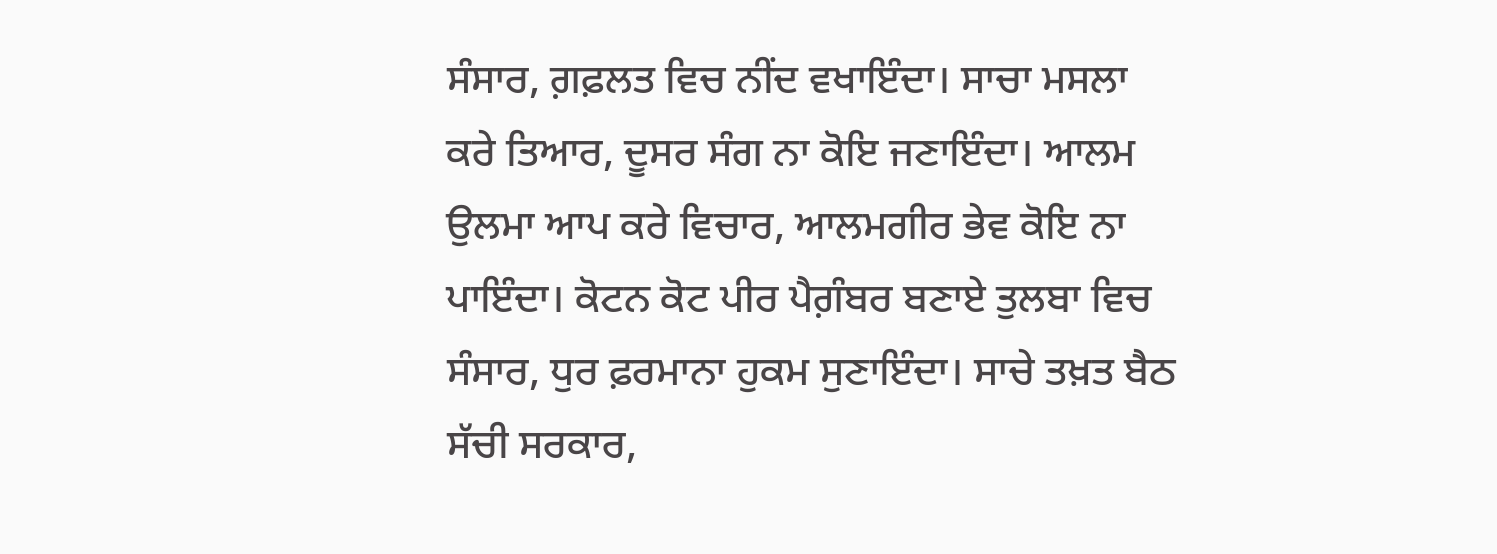ਸੰਸਾਰ, ਗ਼ਫ਼ਲਤ ਵਿਚ ਨੀਂਦ ਵਖਾਇੰਦਾ। ਸਾਚਾ ਮਸਲਾ ਕਰੇ ਤਿਆਰ, ਦੂਸਰ ਸੰਗ ਨਾ ਕੋਇ ਜਣਾਇੰਦਾ। ਆਲਮ ਉਲਮਾ ਆਪ ਕਰੇ ਵਿਚਾਰ, ਆਲਮਗੀਰ ਭੇਵ ਕੋਇ ਨਾ ਪਾਇੰਦਾ। ਕੋਟਨ ਕੋਟ ਪੀਰ ਪੈਗ਼ੰਬਰ ਬਣਾਏ ਤੁਲਬਾ ਵਿਚ ਸੰਸਾਰ, ਧੁਰ ਫ਼ਰਮਾਨਾ ਹੁਕਮ ਸੁਣਾਇੰਦਾ। ਸਾਚੇ ਤਖ਼ਤ ਬੈਠ ਸੱਚੀ ਸਰਕਾਰ,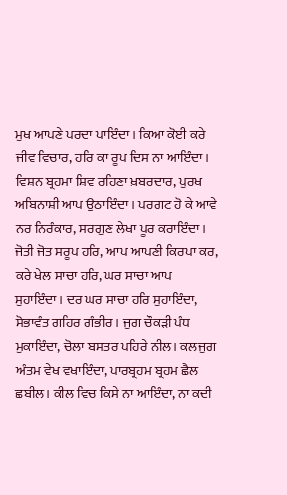ਮੁਖ ਆਪਣੇ ਪਰਦਾ ਪਾਇੰਦਾ। ਕਿਆ ਕੋਈ ਕਰੇ ਜੀਵ ਵਿਚਾਰ, ਹਰਿ ਕਾ ਰੂਪ ਦਿਸ ਨਾ ਆਇੰਦਾ। ਵਿਸ਼ਨ ਬ੍ਰਹਮਾ ਸ਼ਿਵ ਰਹਿਣਾ ਖ਼ਬਰਦਾਰ, ਪੁਰਖ ਅਬਿਨਾਸ਼ੀ ਆਪ ਉਠਾਇੰਦਾ। ਪਰਗਟ ਹੋ ਕੇ ਆਵੇ ਨਰ ਨਿਰੰਕਾਰ, ਸਰਗੁਣ ਲੇਖਾ ਪੂਰ ਕਰਾਇੰਦਾ। ਜੋਤੀ ਜੋਤ ਸਰੂਪ ਹਰਿ, ਆਪ ਆਪਣੀ ਕਿਰਪਾ ਕਰ, ਕਰੇ ਖੇਲ ਸਾਚਾ ਹਰਿ, ਘਰ ਸਾਚਾ ਆਪ ਸੁਹਾਇੰਦਾ। ਦਰ ਘਰ ਸਾਚਾ ਹਰਿ ਸੁਹਾਇੰਦਾ, ਸੋਭਾਵੰਤ ਗਹਿਰ ਗੰਭੀਰ। ਜੁਗ ਚੌਕੜੀ ਪੰਧ ਮੁਕਾਇੰਦਾ, ਚੋਲਾ ਬਸਤਰ ਪਹਿਰੇ ਨੀਲ। ਕਲਜੁਗ ਅੰਤਮ ਵੇਖ ਵਖਾਇੰਦਾ, ਪਾਰਬ੍ਰਹਮ ਬ੍ਰਹਮ ਛੈਲ ਛਬੀਲ। ਕੀਲ ਵਿਚ ਕਿਸੇ ਨਾ ਆਇੰਦਾ, ਨਾ ਕਦੀ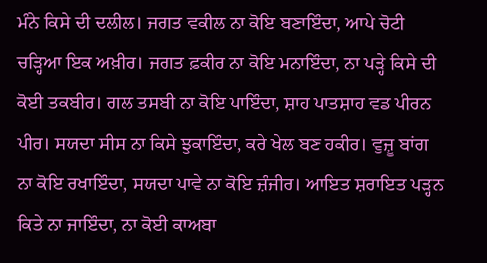ਮੰਨੇ ਕਿਸੇ ਦੀ ਦਲੀਲ। ਜਗਤ ਵਕੀਲ ਨਾ ਕੋਇ ਬਣਾਇੰਦਾ, ਆਪੇ ਚੋਟੀ ਚੜ੍ਹਿਆ ਇਕ ਅਖ਼ੀਰ। ਜਗਤ ਫ਼ਕੀਰ ਨਾ ਕੋਇ ਮਨਾਇੰਦਾ, ਨਾ ਪੜ੍ਹੇ ਕਿਸੇ ਦੀ ਕੋਈ ਤਕਬੀਰ। ਗਲ ਤਸਬੀ ਨਾ ਕੋਇ ਪਾਇੰਦਾ, ਸ਼ਾਹ ਪਾਤਸ਼ਾਹ ਵਡ ਪੀਰਨ ਪੀਰ। ਸਯਦਾ ਸੀਸ ਨਾ ਕਿਸੇ ਝੁਕਾਇੰਦਾ, ਕਰੇ ਖੇਲ ਬਣ ਹਕੀਰ। ਵੁਜ਼ੂ ਬਾਂਗ ਨਾ ਕੋਇ ਰਖਾਇੰਦਾ, ਸਯਦਾ ਪਾਵੇ ਨਾ ਕੋਇ ਜ਼ੰਜੀਰ। ਆਇਤ ਸ਼ਰਾਇਤ ਪੜ੍ਹਨ ਕਿਤੇ ਨਾ ਜਾਇੰਦਾ, ਨਾ ਕੋਈ ਕਾਅਬਾ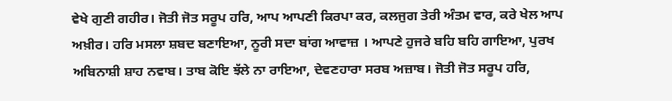ਵੇਖੇ ਗੁਣੀ ਗਹੀਰ। ਜੋਤੀ ਜੋਤ ਸਰੂਪ ਹਰਿ, ਆਪ ਆਪਣੀ ਕਿਰਪਾ ਕਰ, ਕਲਜੁਗ ਤੇਰੀ ਅੰਤਮ ਵਾਰ, ਕਰੇ ਖੇਲ ਆਪ ਅਖ਼ੀਰ। ਹਰਿ ਮਸਲਾ ਸ਼ਬਦ ਬਣਾਇਆ, ਨੂਰੀ ਸਦਾ ਬਾਂਗ ਆਵਾਜ਼ । ਆਪਣੇ ਹੁਜਰੇ ਬਹਿ ਬਹਿ ਗਾਇਆ, ਪੁਰਖ ਅਬਿਨਾਸ਼ੀ ਸ਼ਾਹ ਨਵਾਬ। ਤਾਬ ਕੋਇ ਝੱਲੇ ਨਾ ਰਾਇਆ, ਦੇਵਣਹਾਰਾ ਸਰਬ ਅਜ਼ਾਬ। ਜੋਤੀ ਜੋਤ ਸਰੂਪ ਹਰਿ,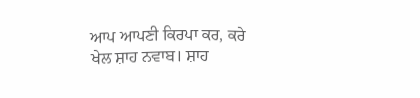ਆਪ ਆਪਣੀ ਕਿਰਪਾ ਕਰ, ਕਰੇ ਖੇਲ ਸ਼ਾਹ ਨਵਾਬ। ਸ਼ਾਹ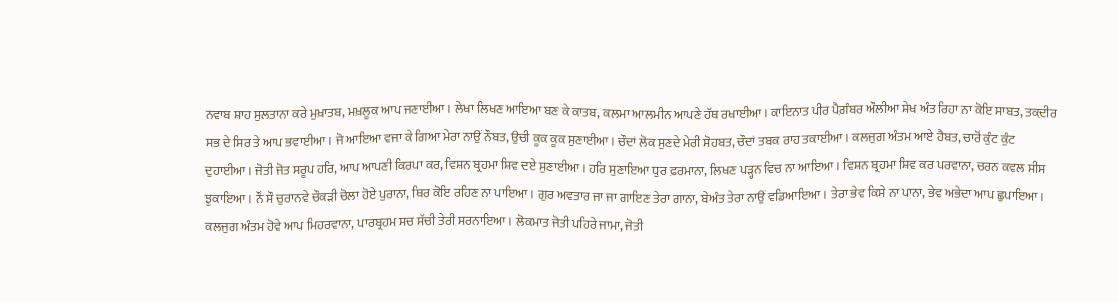ਨਵਾਬ ਸ਼ਾਹ ਸੁਲਤਾਨਾ ਕਰੇ ਮੁਖ਼ਾਤਬ, ਮਖ਼ਲੂਕ ਆਪ ਜਣਾਈਆ। ਲੇਖਾ ਲਿਖਣ ਆਇਆ ਬਣ ਕੇ ਕਾਤਬ, ਕਲਮਾ ਆਲਮੀਨ ਆਪਣੇ ਹੱਥ ਰਖਾਈਆ। ਕਾਇਨਾਤ ਪੀਰ ਪੈਗ਼ੰਬਰ ਔਲੀਆ ਸ਼ੇਖ ਅੰਤ ਰਿਹਾ ਨਾ ਕੋਇ ਸਾਬਤ, ਤਕ਼ਦੀਰ ਸਭ ਦੇ ਸਿਰ ਤੇ ਆਪ ਭਵਾਈਆ। ਜੋ ਆਇਆ ਵਜਾ ਕੇ ਗਿਆ ਮੇਰਾ ਨਾਉਂ ਨੌਬਤ, ਉਚੀ ਕੂਕ ਕੂਕ ਸੁਣਾਈਆ। ਚੌਦਾਂ ਲੋਕ ਸੁਣਦੇ ਮੇਰੀ ਸੋਹਬਤ, ਚੌਦਾਂ ਤਬਕ ਰਾਹ ਤਕਾਈਆ। ਕਲਜੁਗ ਅੰਤਮ ਆਏ ਹੈਬਤ, ਚਾਰੋਂ ਕੁੰਟ ਕੁੰਟ ਦੁਹਾਈਆ। ਜੋਤੀ ਜੋਤ ਸਰੂਪ ਹਰਿ, ਆਪ ਆਪਣੀ ਕਿਰਪਾ ਕਰ, ਵਿਸ਼ਨ ਬ੍ਰਹਮਾ ਸ਼ਿਵ ਦਏ ਸੁਣਾਈਆ। ਹਰਿ ਸੁਣਾਇਆ ਧੁਰ ਫ਼ਰਮਾਨਾ, ਲਿਖਣ ਪੜ੍ਹਨ ਵਿਚ ਨਾ ਆਇਆ। ਵਿਸ਼ਨ ਬ੍ਰਹਮਾ ਸ਼ਿਵ ਕਰ ਪਰਵਾਨਾ, ਚਰਨ ਕਵਲ ਸੀਸ ਝੁਕਾਇਆ। ਨੌਂ ਸੌ ਚੁਰਾਨਵੇ ਚੌਕੜੀ ਚੋਲਾ ਹੋਏ ਪੁਰਾਨਾ, ਥਿਰ ਕੋਇ ਰਹਿਣ ਨਾ ਪਾਇਆ। ਗੁਰ ਅਵਤਾਰ ਜਾ ਜਾ ਗਾਇਣ ਤੇਰਾ ਗਾਨਾ, ਬੇਅੰਤ ਤੇਰਾ ਨਾਉਂ ਵਡਿਆਇਆ। ਤੇਰਾ ਭੇਵ ਕਿਸੇ ਨਾ ਪਾਨਾ, ਭੇਵ ਅਭੇਦਾ ਆਪ ਛੁਪਾਇਆ। ਕਲਜੁਗ ਅੰਤਮ ਹੋਵੇ ਆਪ ਮਿਹਰਵਾਨਾ, ਪਾਰਬ੍ਰਹਮ ਸਚ ਸੱਚੀ ਤੇਰੀ ਸਰਨਾਇਆ। ਲੋਕਮਾਤ ਜੋਤੀ ਪਹਿਰੇ ਜਾਮਾ, ਜੋਤੀ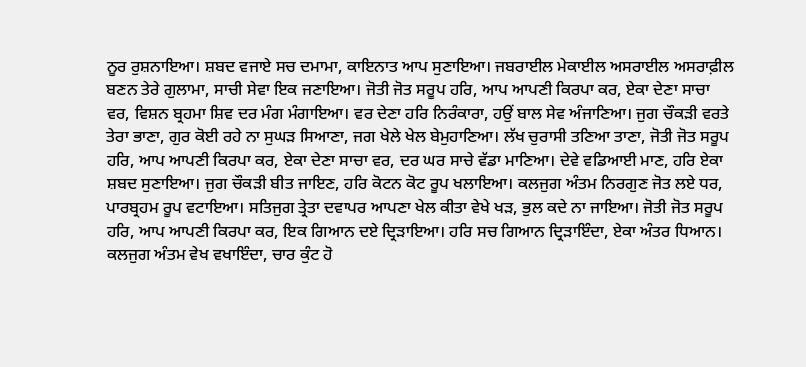ਨੂਰ ਰੁਸ਼ਨਾਇਆ। ਸ਼ਬਦ ਵਜਾਏ ਸਚ ਦਮਾਮਾ, ਕਾਇਨਾਤ ਆਪ ਸੁਣਾਇਆ। ਜਬਰਾਈਲ ਮੇਕਾਈਲ ਅਸਰਾਈਲ ਅਸਰਾਫ਼ੀਲ ਬਣਨ ਤੇਰੇ ਗੁਲਾਮਾ, ਸਾਚੀ ਸੇਵਾ ਇਕ ਜਣਾਇਆ। ਜੋਤੀ ਜੋਤ ਸਰੂਪ ਹਰਿ, ਆਪ ਆਪਣੀ ਕਿਰਪਾ ਕਰ, ਏਕਾ ਦੇਣਾ ਸਾਚਾ ਵਰ, ਵਿਸ਼ਨ ਬ੍ਰਹਮਾ ਸ਼ਿਵ ਦਰ ਮੰਗ ਮੰਗਾਇਆ। ਵਰ ਦੇਣਾ ਹਰਿ ਨਿਰੰਕਾਰਾ, ਹਉਂ ਬਾਲ ਸੇਵ ਅੰਜਾਣਿਆ। ਜੁਗ ਚੌਕੜੀ ਵਰਤੇ ਤੇਰਾ ਭਾਣਾ, ਗੁਰ ਕੋਈ ਰਹੇ ਨਾ ਸੁਘੜ ਸਿਆਣਾ, ਜਗ ਖੇਲੇ ਖੇਲ ਬੇਮੁਹਾਣਿਆ। ਲੱਖ ਚੁਰਾਸੀ ਤਣਿਆ ਤਾਣਾ, ਜੋਤੀ ਜੋਤ ਸਰੂਪ ਹਰਿ, ਆਪ ਆਪਣੀ ਕਿਰਪਾ ਕਰ, ਏਕਾ ਦੇਣਾ ਸਾਚਾ ਵਰ, ਦਰ ਘਰ ਸਾਚੇ ਵੱਡਾ ਮਾਣਿਆ। ਦੇਵੇ ਵਡਿਆਈ ਮਾਣ, ਹਰਿ ਏਕਾ ਸ਼ਬਦ ਸੁਣਾਇਆ। ਜੁਗ ਚੌਕੜੀ ਬੀਤ ਜਾਇਣ, ਹਰਿ ਕੋਟਨ ਕੋਟ ਰੂਪ ਖਲਾਇਆ। ਕਲਜੁਗ ਅੰਤਮ ਨਿਰਗੁਣ ਜੋਤ ਲਏ ਧਰ, ਪਾਰਬ੍ਰਹਮ ਰੂਪ ਵਟਾਇਆ। ਸਤਿਜੁਗ ਤ੍ਰੇਤਾ ਦਵਾਪਰ ਆਪਣਾ ਖੇਲ ਕੀਤਾ ਵੇਖੇ ਖੜ, ਭੁਲ ਕਦੇ ਨਾ ਜਾਇਆ। ਜੋਤੀ ਜੋਤ ਸਰੂਪ ਹਰਿ, ਆਪ ਆਪਣੀ ਕਿਰਪਾ ਕਰ, ਇਕ ਗਿਆਨ ਦਏ ਦ੍ਰਿੜਾਇਆ। ਹਰਿ ਸਚ ਗਿਆਨ ਦ੍ਰਿੜਾਇੰਦਾ, ਏਕਾ ਅੰਤਰ ਧਿਆਨ। ਕਲਜੁਗ ਅੰਤਮ ਵੇਖ ਵਖਾਇੰਦਾ, ਚਾਰ ਕੁੰਟ ਹੋ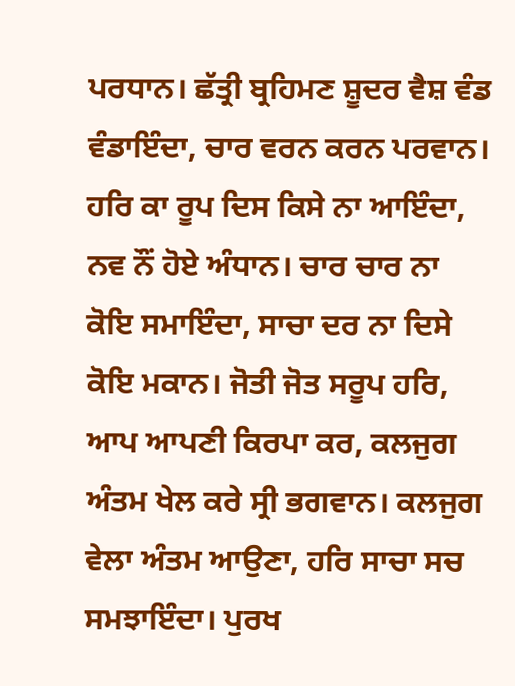ਪਰਧਾਨ। ਛੱਤ੍ਰੀ ਬ੍ਰਹਿਮਣ ਸ਼ੂਦਰ ਵੈਸ਼ ਵੰਡ ਵੰਡਾਇੰਦਾ, ਚਾਰ ਵਰਨ ਕਰਨ ਪਰਵਾਨ। ਹਰਿ ਕਾ ਰੂਪ ਦਿਸ ਕਿਸੇ ਨਾ ਆਇੰਦਾ, ਨਵ ਨੌਂ ਹੋਏ ਅੰਧਾਨ। ਚਾਰ ਚਾਰ ਨਾ ਕੋਇ ਸਮਾਇੰਦਾ, ਸਾਚਾ ਦਰ ਨਾ ਦਿਸੇ ਕੋਇ ਮਕਾਨ। ਜੋਤੀ ਜੋਤ ਸਰੂਪ ਹਰਿ, ਆਪ ਆਪਣੀ ਕਿਰਪਾ ਕਰ, ਕਲਜੁਗ ਅੰਤਮ ਖੇਲ ਕਰੇ ਸ੍ਰੀ ਭਗਵਾਨ। ਕਲਜੁਗ ਵੇਲਾ ਅੰਤਮ ਆਉਣਾ, ਹਰਿ ਸਾਚਾ ਸਚ ਸਮਝਾਇੰਦਾ। ਪੁਰਖ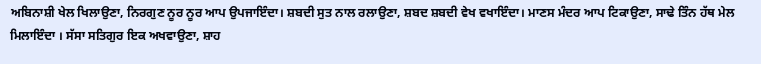ਅਬਿਨਾਸ਼ੀ ਖੇਲ ਖਿਲਾਉਣਾ, ਨਿਰਗੁਣ ਨੂਰ ਨੂਰ ਆਪ ਉਪਜਾਇੰਦਾ। ਸ਼ਬਦੀ ਸੁਤ ਨਾਲ ਰਲਾਉਣਾ, ਸ਼ਬਦ ਸ਼ਬਦੀ ਵੇਖ ਵਖਾਇੰਦਾ। ਮਾਣਸ ਮੰਦਰ ਆਪ ਟਿਕਾਉਣਾ, ਸਾਢੇ ਤਿੰਨ ਹੱਥ ਮੇਲ ਮਿਲਾਇੰਦਾ । ਸੱਸਾ ਸਤਿਗੁਰ ਇਕ ਅਖਵਾਉਣਾ, ਸ਼ਾਹ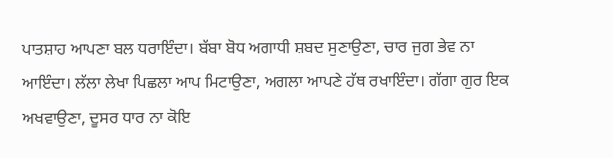ਪਾਤਸ਼ਾਹ ਆਪਣਾ ਬਲ ਧਰਾਇੰਦਾ। ਬੱਬਾ ਬੋਧ ਅਗਾਧੀ ਸ਼ਬਦ ਸੁਣਾਉਣਾ, ਚਾਰ ਜੁਗ ਭੇਵ ਨਾ ਆਇੰਦਾ। ਲੱਲਾ ਲੇਖਾ ਪਿਛਲਾ ਆਪ ਮਿਟਾਉਣਾ, ਅਗਲਾ ਆਪਣੇ ਹੱਥ ਰਖਾਇੰਦਾ। ਗੱਗਾ ਗੁਰ ਇਕ ਅਖਵਾਉਣਾ, ਦੂਸਰ ਧਾਰ ਨਾ ਕੋਇ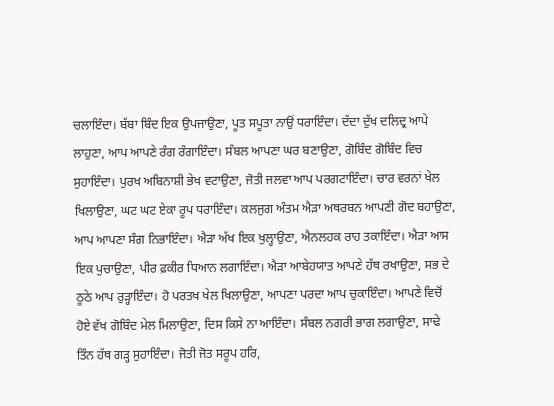ਚਲਾਇੰਦਾ। ਬੱਬਾ ਬਿੰਦ ਇਕ ਉਪਜਾਉਣਾ, ਪੂਤ ਸਪੂਤਾ ਨਾਉਂ ਧਰਾਇੰਦਾ। ਦੱਦਾ ਦੁੱਖ ਦਲਿਦ੍ਰ ਆਪੇ ਲਾਹੁਣਾ, ਆਪ ਆਪਣੇ ਰੰਗ ਰੰਗਾਇੰਦਾ। ਸੰਬਲ ਆਪਣਾ ਘਰ ਬਣਾਉਣਾ, ਗੋਬਿੰਦ ਗੋਬਿੰਦ ਵਿਚ ਸੁਹਾਇੰਦਾ। ਪੁਰਖ ਅਬਿਨਾਸ਼ੀ ਭੇਖ ਵਟਾਉਣਾ, ਜੋਤੀ ਜਲਵਾ ਆਪ ਪਰਗਟਾਇੰਦਾ। ਚਾਰ ਵਰਨਾਂ ਖੇਲ ਖਿਲਾਉਣਾ, ਘਟ ਘਟ ਏਕਾ ਰੂਪ ਧਰਾਇੰਦਾ। ਕਲਜੁਗ ਅੰਤਮ ਐੜਾ ਅਥਰਬਨ ਆਪਣੀ ਗੋਦ ਬਹਾਉਣਾ, ਆਪ ਆਪਣਾ ਸੰਗ ਨਿਭਾਇੰਦਾ। ਐੜਾ ਅੱਖ ਇਕ ਖੁਲ੍ਹਾਉਣਾ, ਐਨਲਹਕ ਰਾਹ ਤਕਾਇੰਦਾ। ਐੜਾ ਆਸ ਇਕ ਪੁਚਾਉਣਾ, ਪੀਰ ਫ਼ਕੀਰ ਧਿਆਨ ਲਗਾਇੰਦਾ। ਐੜਾ ਆਬੇਹਯਾਤ ਆਪਣੇ ਹੱਥ ਰਖਾਉਣਾ, ਸਭ ਦੇ ਠੂਠੇ ਆਪ ਰੁੜ੍ਹਾਇੰਦਾ। ਹੋ ਪਰਤਖ ਖੇਲ ਖਿਲਾਉਣਾ, ਆਪਣਾ ਪਰਦਾ ਆਪ ਚੁਕਾਇੰਦਾ। ਆਪਣੇ ਵਿਚੋਂ ਹੋਏ ਵੱਖ ਗੋਬਿੰਦ ਮੇਲ ਮਿਲਾਉਣਾ, ਦਿਸ ਕਿਸੇ ਨਾ ਆਇੰਦਾ। ਸੰਬਲ ਨਗਰੀ ਭਾਗ ਲਗਾਉਣਾ, ਸਾਢੇ ਤਿੰਨ ਹੱਥ ਗੜ੍ਹ ਸੁਹਾਇੰਦਾ। ਜੋਤੀ ਜੋਤ ਸਰੂਪ ਹਰਿ,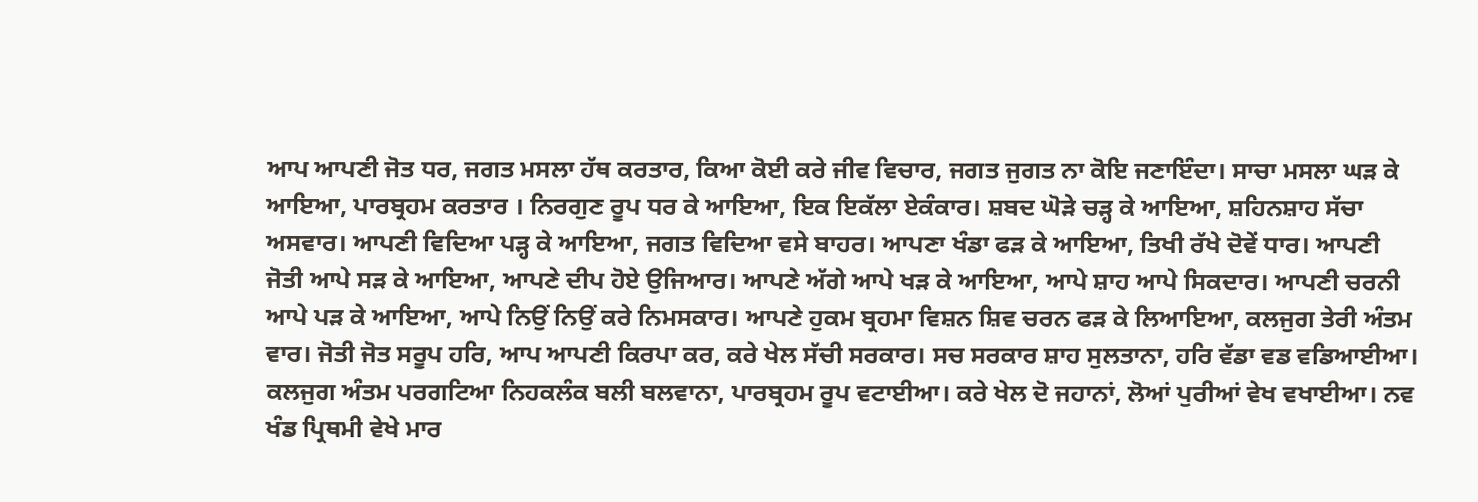ਆਪ ਆਪਣੀ ਜੋਤ ਧਰ, ਜਗਤ ਮਸਲਾ ਹੱਥ ਕਰਤਾਰ, ਕਿਆ ਕੋਈ ਕਰੇ ਜੀਵ ਵਿਚਾਰ, ਜਗਤ ਜੁਗਤ ਨਾ ਕੋਇ ਜਣਾਇੰਦਾ। ਸਾਚਾ ਮਸਲਾ ਘੜ ਕੇ ਆਇਆ, ਪਾਰਬ੍ਰਹਮ ਕਰਤਾਰ । ਨਿਰਗੁਣ ਰੂਪ ਧਰ ਕੇ ਆਇਆ, ਇਕ ਇਕੱਲਾ ਏਕੰਕਾਰ। ਸ਼ਬਦ ਘੋੜੇ ਚੜ੍ਹ ਕੇ ਆਇਆ, ਸ਼ਹਿਨਸ਼ਾਹ ਸੱਚਾ ਅਸਵਾਰ। ਆਪਣੀ ਵਿਦਿਆ ਪੜ੍ਹ ਕੇ ਆਇਆ, ਜਗਤ ਵਿਦਿਆ ਵਸੇ ਬਾਹਰ। ਆਪਣਾ ਖੰਡਾ ਫੜ ਕੇ ਆਇਆ, ਤਿਖੀ ਰੱਖੇ ਦੋਵੇਂ ਧਾਰ। ਆਪਣੀ ਜੋਤੀ ਆਪੇ ਸੜ ਕੇ ਆਇਆ, ਆਪਣੇ ਦੀਪ ਹੋਏ ਉਜਿਆਰ। ਆਪਣੇ ਅੱਗੇ ਆਪੇ ਖੜ ਕੇ ਆਇਆ, ਆਪੇ ਸ਼ਾਹ ਆਪੇ ਸਿਕਦਾਰ। ਆਪਣੀ ਚਰਨੀ ਆਪੇ ਪੜ ਕੇ ਆਇਆ, ਆਪੇ ਨਿਉਂ ਨਿਉਂ ਕਰੇ ਨਿਮਸਕਾਰ। ਆਪਣੇ ਹੁਕਮ ਬ੍ਰਹਮਾ ਵਿਸ਼ਨ ਸ਼ਿਵ ਚਰਨ ਫੜ ਕੇ ਲਿਆਇਆ, ਕਲਜੁਗ ਤੇਰੀ ਅੰਤਮ ਵਾਰ। ਜੋਤੀ ਜੋਤ ਸਰੂਪ ਹਰਿ, ਆਪ ਆਪਣੀ ਕਿਰਪਾ ਕਰ, ਕਰੇ ਖੇਲ ਸੱਚੀ ਸਰਕਾਰ। ਸਚ ਸਰਕਾਰ ਸ਼ਾਹ ਸੁਲਤਾਨਾ, ਹਰਿ ਵੱਡਾ ਵਡ ਵਡਿਆਈਆ। ਕਲਜੁਗ ਅੰਤਮ ਪਰਗਟਿਆ ਨਿਹਕਲੰਕ ਬਲੀ ਬਲਵਾਨਾ, ਪਾਰਬ੍ਰਹਮ ਰੂਪ ਵਟਾਈਆ। ਕਰੇ ਖੇਲ ਦੋ ਜਹਾਨਾਂ, ਲੋਆਂ ਪੁਰੀਆਂ ਵੇਖ ਵਖਾਈਆ। ਨਵ ਖੰਡ ਪ੍ਰਿਥਮੀ ਵੇਖੇ ਮਾਰ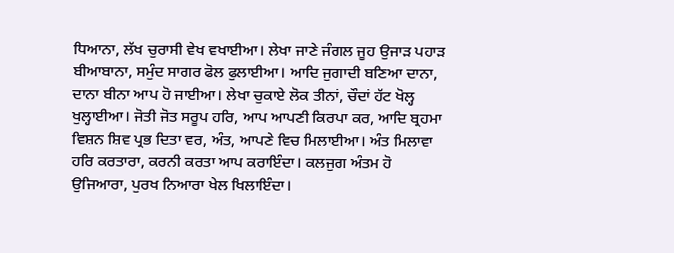ਧਿਆਨਾ, ਲੱਖ ਚੁਰਾਸੀ ਵੇਖ ਵਖਾਈਆ। ਲੇਖਾ ਜਾਣੇ ਜੰਗਲ ਜੂਹ ਉਜਾੜ ਪਹਾੜ ਬੀਆਬਾਨਾ, ਸਮੁੰਦ ਸਾਗਰ ਫੋਲ ਫੁਲਾਈਆ। ਆਦਿ ਜੁਗਾਦੀ ਬਣਿਆ ਦਾਨਾ, ਦਾਨਾ ਬੀਨਾ ਆਪ ਹੋ ਜਾਈਆ। ਲੇਖਾ ਚੁਕਾਏ ਲੋਕ ਤੀਨਾਂ, ਚੌਦਾਂ ਹੱਟ ਖੋਲ੍ਹ ਖੁਲ੍ਹਾਈਆ। ਜੋਤੀ ਜੋਤ ਸਰੂਪ ਹਰਿ, ਆਪ ਆਪਣੀ ਕਿਰਪਾ ਕਰ, ਆਦਿ ਬ੍ਰਹਮਾ ਵਿਸ਼ਨ ਸ਼ਿਵ ਪ੍ਰਭ ਦਿਤਾ ਵਰ, ਅੰਤ, ਆਪਣੇ ਵਿਚ ਮਿਲਾਈਆ। ਅੰਤ ਮਿਲਾਵਾ ਹਰਿ ਕਰਤਾਰਾ, ਕਰਨੀ ਕਰਤਾ ਆਪ ਕਰਾਇੰਦਾ। ਕਲਜੁਗ ਅੰਤਮ ਹੋ ਉਜਿਆਰਾ, ਪੁਰਖ ਨਿਆਰਾ ਖੇਲ ਖਿਲਾਇੰਦਾ।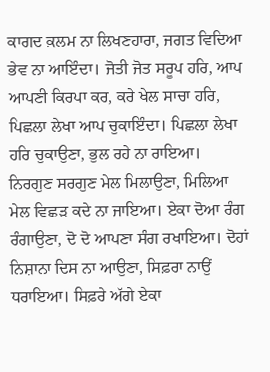ਕਾਗਦ ਕ਼ਲਮ ਨਾ ਲਿਖਣਹਾਰਾ, ਜਗਤ ਵਿਦਿਆ ਭੇਵ ਨਾ ਆਇੰਦਾ। ਜੋਤੀ ਜੋਤ ਸਰੂਪ ਹਰਿ, ਆਪ ਆਪਣੀ ਕਿਰਪਾ ਕਰ, ਕਰੇ ਖੇਲ ਸਾਚਾ ਹਰਿ, ਪਿਛਲਾ ਲੇਖਾ ਆਪ ਚੁਕਾਇੰਦਾ। ਪਿਛਲਾ ਲੇਖਾ ਹਰਿ ਚੁਕਾਉਣਾ, ਭੁਲ ਰਹੇ ਨਾ ਰਾਇਆ। ਨਿਰਗੁਣ ਸਰਗੁਣ ਮੇਲ ਮਿਲਾਉਣਾ, ਮਿਲਿਆ ਮੇਲ ਵਿਛੜ ਕਦੇ ਨਾ ਜਾਇਆ। ਏਕਾ ਦੋਆ ਰੰਗ ਰੰਗਾਉਣਾ, ਦੋ ਦੋ ਆਪਣਾ ਸੰਗ ਰਖਾਇਆ। ਦੋਹਾਂ ਨਿਸ਼ਾਨਾ ਦਿਸ ਨਾ ਆਉਣਾ, ਸਿਫ਼ਰਾ ਨਾਉਂ ਧਰਾਇਆ। ਸਿਫ਼ਰੇ ਅੱਗੇ ਏਕਾ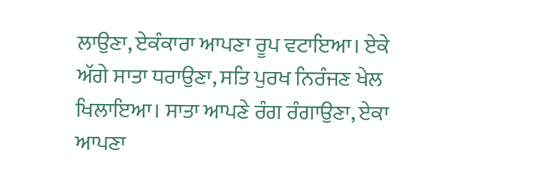ਲਾਉਣਾ, ਏਕੰਕਾਰਾ ਆਪਣਾ ਰੂਪ ਵਟਾਇਆ। ਏਕੇ ਅੱਗੇ ਸਾਤਾ ਧਰਾਉਣਾ, ਸਤਿ ਪੁਰਖ ਨਿਰੰਜਣ ਖੇਲ ਖਿਲਾਇਆ। ਸਾਤਾ ਆਪਣੇ ਰੰਗ ਰੰਗਾਉਣਾ, ਏਕਾ ਆਪਣਾ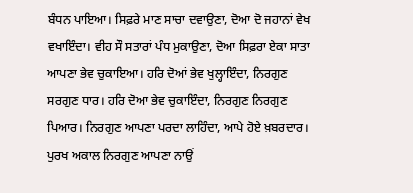ਬੰਧਨ ਪਾਇਆ। ਸਿਫ਼ਰੇ ਮਾਣ ਸਾਚਾ ਦਵਾਉਣਾ, ਦੋਆ ਦੋ ਜਹਾਨਾਂ ਵੇਖ ਵਖਾਇੰਦਾ। ਵੀਹ ਸੌ ਸਤਾਰਾਂ ਪੰਧ ਮੁਕਾਉਣਾ, ਦੋਆ ਸਿਫ਼ਰਾ ਏਕਾ ਸਾਤਾ ਆਪਣਾ ਭੇਵ ਚੁਕਾਇਆ। ਹਰਿ ਦੋਆਂ ਭੇਵ ਖੁਲ੍ਹਾਇੰਦਾ, ਨਿਰਗੁਣ ਸਰਗੁਣ ਧਾਰ। ਹਰਿ ਦੋਆ ਭੇਵ ਚੁਕਾਇੰਦਾ, ਨਿਰਗੁਣ ਨਿਰਗੁਣ ਪਿਆਰ। ਨਿਰਗੁਣ ਆਪਣਾ ਪਰਦਾ ਲਾਹਿੰਦਾ, ਆਪੇ ਹੋਏ ਖ਼ਬਰਦਾਰ। ਪੁਰਖ ਅਕਾਲ ਨਿਰਗੁਣ ਆਪਣਾ ਨਾਉਂ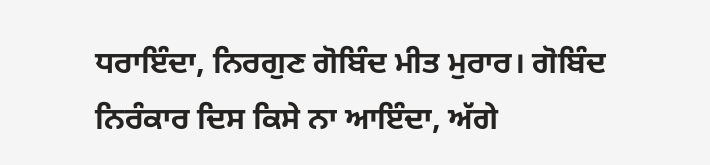ਧਰਾਇੰਦਾ, ਨਿਰਗੁਣ ਗੋਬਿੰਦ ਮੀਤ ਮੁਰਾਰ। ਗੋਬਿੰਦ ਨਿਰੰਕਾਰ ਦਿਸ ਕਿਸੇ ਨਾ ਆਇੰਦਾ, ਅੱਗੇ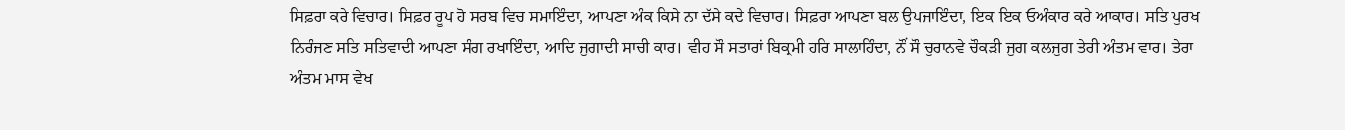ਸਿਫ਼ਰਾ ਕਰੇ ਵਿਚਾਰ। ਸਿਫ਼ਰ ਰੂਪ ਹੋ ਸਰਬ ਵਿਚ ਸਮਾਇੰਦਾ, ਆਪਣਾ ਅੰਕ ਕਿਸੇ ਨਾ ਦੱਸੇ ਕਦੇ ਵਿਚਾਰ। ਸਿਫ਼ਰਾ ਆਪਣਾ ਬਲ ਉਪਜਾਇੰਦਾ, ਇਕ ਇਕ ਓਅੰਕਾਰ ਕਰੇ ਆਕਾਰ। ਸਤਿ ਪੁਰਖ ਨਿਰੰਜਣ ਸਤਿ ਸਤਿਵਾਦੀ ਆਪਣਾ ਸੰਗ ਰਖਾਇੰਦਾ, ਆਦਿ ਜੁਗਾਦੀ ਸਾਚੀ ਕਾਰ। ਵੀਹ ਸੌ ਸਤਾਰਾਂ ਬਿਕ੍ਰਮੀ ਹਰਿ ਸਾਲਾਹਿੰਦਾ, ਨੌਂ ਸੌ ਚੁਰਾਨਵੇ ਚੌਕੜੀ ਜੁਗ ਕਲਜੁਗ ਤੇਰੀ ਅੰਤਮ ਵਾਰ। ਤੇਰਾ ਅੰਤਮ ਮਾਸ ਵੇਖ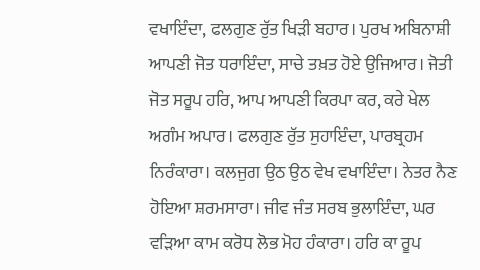ਵਖਾਇੰਦਾ, ਫਲਗੁਣ ਰੁੱਤ ਖਿੜੀ ਬਹਾਰ। ਪੁਰਖ ਅਬਿਨਾਸ਼ੀ ਆਪਣੀ ਜੋਤ ਧਰਾਇੰਦਾ, ਸਾਚੇ ਤਖ਼ਤ ਹੋਏ ਉਜਿਆਰ। ਜੋਤੀ ਜੋਤ ਸਰੂਪ ਹਰਿ, ਆਪ ਆਪਣੀ ਕਿਰਪਾ ਕਰ, ਕਰੇ ਖੇਲ ਅਗੰਮ ਅਪਾਰ। ਫਲਗੁਣ ਰੁੱਤ ਸੁਹਾਇੰਦਾ, ਪਾਰਬ੍ਰਹਮ ਨਿਰੰਕਾਰਾ। ਕਲਜੁਗ ਉਠ ਉਠ ਵੇਖ ਵਖਾਇੰਦਾ। ਨੇਤਰ ਨੈਣ ਹੋਇਆ ਸ਼ਰਮਸਾਰਾ। ਜੀਵ ਜੰਤ ਸਰਬ ਭੁਲਾਇੰਦਾ, ਘਰ ਵੜਿਆ ਕਾਮ ਕਰੋਧ ਲੋਭ ਮੋਹ ਹੰਕਾਰਾ। ਹਰਿ ਕਾ ਰੂਪ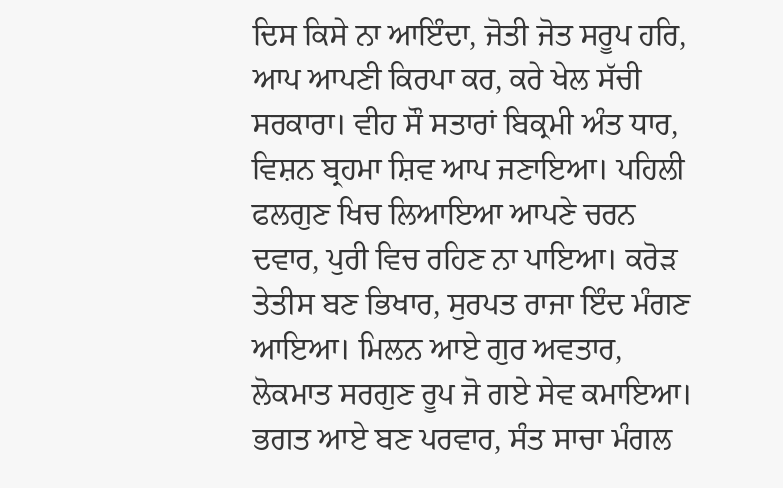ਦਿਸ ਕਿਸੇ ਨਾ ਆਇੰਦਾ, ਜੋਤੀ ਜੋਤ ਸਰੂਪ ਹਰਿ, ਆਪ ਆਪਣੀ ਕਿਰਪਾ ਕਰ, ਕਰੇ ਖੇਲ ਸੱਚੀ ਸਰਕਾਰਾ। ਵੀਹ ਸੌ ਸਤਾਰਾਂ ਬਿਕ੍ਰਮੀ ਅੰਤ ਧਾਰ, ਵਿਸ਼ਨ ਬ੍ਰਹਮਾ ਸ਼ਿਵ ਆਪ ਜਣਾਇਆ। ਪਹਿਲੀ ਫਲਗੁਣ ਖਿਚ ਲਿਆਇਆ ਆਪਣੇ ਚਰਨ ਦਵਾਰ, ਪੁਰੀ ਵਿਚ ਰਹਿਣ ਨਾ ਪਾਇਆ। ਕਰੋੜ ਤੇਤੀਸ ਬਣ ਭਿਖਾਰ, ਸੁਰਪਤ ਰਾਜਾ ਇੰਦ ਮੰਗਣ ਆਇਆ। ਮਿਲਨ ਆਏ ਗੁਰ ਅਵਤਾਰ, ਲੋਕਮਾਤ ਸਰਗੁਣ ਰੂਪ ਜੋ ਗਏ ਸੇਵ ਕਮਾਇਆ। ਭਗਤ ਆਏ ਬਣ ਪਰਵਾਰ, ਸੰਤ ਸਾਚਾ ਮੰਗਲ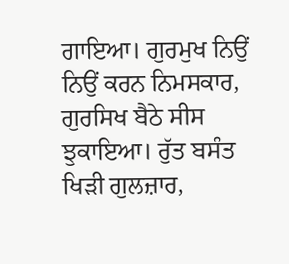ਗਾਇਆ। ਗੁਰਮੁਖ ਨਿਉਂ ਨਿਉਂ ਕਰਨ ਨਿਮਸਕਾਰ, ਗੁਰਸਿਖ ਬੈਠੇ ਸੀਸ ਝੁਕਾਇਆ। ਰੁੱਤ ਬਸੰਤ ਖਿੜੀ ਗੁਲਜ਼ਾਰ,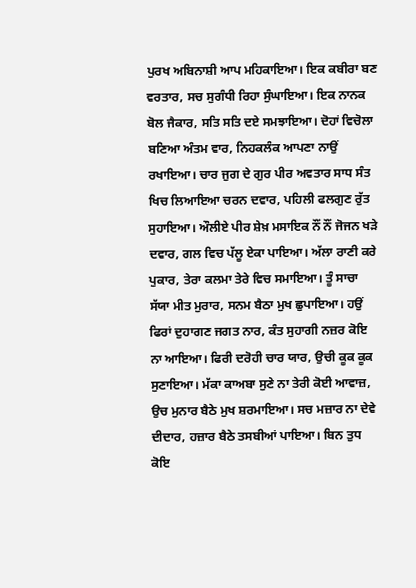ਪੁਰਖ ਅਬਿਨਾਸ਼ੀ ਆਪ ਮਹਿਕਾਇਆ। ਇਕ ਕਬੀਰਾ ਬਣ ਵਰਤਾਰ, ਸਚ ਸੁਗੰਧੀ ਰਿਹਾ ਸੁੰਘਾਇਆ। ਇਕ ਨਾਨਕ ਬੋਲ ਜੈਕਾਰ, ਸਤਿ ਸਤਿ ਦਏ ਸਮਝਾਇਆ। ਦੋਹਾਂ ਵਿਚੋਲਾ ਬਣਿਆ ਅੰਤਮ ਵਾਰ, ਨਿਹਕਲੰਕ ਆਪਣਾ ਨਾਉਂ ਰਖਾਇਆ। ਚਾਰ ਜੁਗ ਦੇ ਗੁਰ ਪੀਰ ਅਵਤਾਰ ਸਾਧ ਸੰਤ ਖਿਚ ਲਿਆਇਆ ਚਰਨ ਦਵਾਰ, ਪਹਿਲੀ ਫਲਗੁਣ ਰੁੱਤ ਸੁਹਾਇਆ। ਔਲੀਏ ਪੀਰ ਸ਼ੇਖ਼ ਮਸਾਇਕ ਨੌਂ ਨੌਂ ਜੋਜਨ ਖੜੇ ਦਵਾਰ, ਗਲ ਵਿਚ ਪੱਲੂ ਏਕਾ ਪਾਇਆ। ਅੱਲਾ ਰਾਣੀ ਕਰੇ ਪੁਕਾਰ, ਤੇਰਾ ਕਲਮਾ ਤੇਰੇ ਵਿਚ ਸਮਾਇਆ। ਤੂੰ ਸਾਚਾ ਸੱਯਾ ਮੀਤ ਮੁਰਾਰ, ਸਨਮ ਬੈਠਾ ਮੁਖ ਛੁਪਾਇਆ। ਹਉਂ ਫਿਰਾਂ ਦੁਹਾਗਣ ਜਗਤ ਨਾਰ, ਕੰਤ ਸੁਹਾਗੀ ਨਜ਼ਰ ਕੋਇ ਨਾ ਆਇਆ। ਫਿਰੀ ਦਰੋਹੀ ਚਾਰ ਯਾਰ, ਉਚੀ ਕੂਕ ਕੂਕ ਸੁਣਾਇਆ। ਮੱਕਾ ਕਾਅਬਾ ਸੁਣੇ ਨਾ ਤੇਰੀ ਕੋਈ ਆਵਾਜ਼, ਉਚ ਮੁਨਾਰ ਬੈਠੇ ਮੁਖ ਸ਼ਰਮਾਇਆ। ਸਚ ਮਜ਼ਾਰ ਨਾ ਦੇਵੇ ਦੀਦਾਰ, ਹਜ਼ਾਰ ਬੈਠੇ ਤਸਬੀਆਂ ਪਾਇਆ। ਬਿਨ ਤੁਧ ਕੋਇ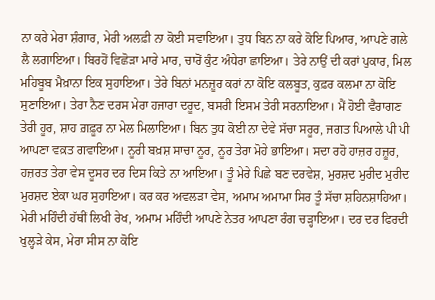ਨਾ ਕਰੇ ਮੇਰਾ ਸ਼ੰਗਾਰ, ਮੇਰੀ ਅਲਫ਼ੀ ਨਾ ਕੋਈ ਸਵਾਇਆ। ਤੁਧ ਬਿਨ ਨਾ ਕਰੇ ਕੋਇ ਪਿਆਰ, ਆਪਣੇ ਗਲੇ ਲੈ ਲਗਾਇਆ। ਬਿਰਹੋਂ ਵਿਛੋੜਾ ਮਾਰੇ ਮਾਰ, ਚਾਰੋਂ ਕੁੰਟ ਅੰਧੇਰਾ ਛਾਇਆ। ਤੇਰੇ ਨਾਉਂ ਦੀ ਕਰਾਂ ਪੁਕਾਰ, ਮਿਲ ਮਹਿਬੂਬ ਮੈਖ਼ਾਨਾ ਇਕ ਸੁਹਾਇਆ। ਤੇਰੇ ਬਿਨਾਂ ਮਨਜ਼ੂਰ ਕਰਾਂ ਨਾ ਕੋਇ ਕਲਬੂਤ, ਕੁਫ਼ਰ ਕਲਮਾ ਨਾ ਕੋਇ ਸੁਣਾਇਆ। ਤੇਰਾ ਨੈਣ ਦਰਸ ਮੇਰਾ ਹਜਾਰਾ ਦਰੂਦ, ਬਸਰੀ ਇਸਮ ਤੇਰੀ ਸਰਨਾਇਆ। ਮੈਂ ਹੋਈ ਵੈਰਾਗਣ ਤੇਰੀ ਹੂਰ, ਸ਼ਾਹ ਗ਼ਫ਼ੂਰ ਨਾ ਮੇਲ ਮਿਲਾਇਆ। ਬਿਨ ਤੁਧ ਕੋਈ ਨਾ ਦੇਵੇ ਸੱਚਾ ਸਰੂਰ, ਜਗਤ ਪਿਆਲੇ ਪੀ ਪੀ ਆਪਣਾ ਵਕ਼ਤ ਗਵਾਇਆ। ਨੂਰੀ ਬਖ਼ਸ਼ ਸਾਚਾ ਨੂਰ, ਨੂਰ ਤੇਰਾ ਮੋਹੇ ਭਾਇਆ। ਸਦਾ ਰਹੋ ਹਾਜ਼ਰ ਹਜ਼ੂਰ, ਹਜ਼ਰਤ ਤੇਰਾ ਵੇਸ ਦੂਸਰ ਦਰ ਦਿਸ ਕਿਤੇ ਨਾ ਆਇਆ। ਤੂੰ ਮੇਰੇ ਪਿਛੇ ਬਣ ਦਰਵੇਸ਼, ਮੁਰਸ਼ਦ ਮੁਰੀਦ ਮੁਰੀਦ ਮੁਰਸ਼ਦ ਏਕਾ ਘਰ ਸੁਹਾਇਆ। ਕਰ ਕਰ ਅਵਲੜਾ ਵੇਸ, ਅਮਾਮ ਅਮਾਮਾ ਸਿਰ ਤੂੰ ਸੱਚਾ ਸ਼ਹਿਨਸ਼ਾਹਿਆ। ਮੇਰੀ ਮਹਿੰਦੀ ਹੱਥੀਂ ਲਿਖੀ ਰੇਖ, ਅਮਾਮ ਮਹਿੰਦੀ ਆਪਣੇ ਨੇਤਰ ਆਪਣਾ ਰੰਗ ਚੜ੍ਹਾਇਆ। ਦਰ ਦਰ ਫਿਰਦੀ ਖੁਲ੍ਹੜੇ ਕੇਸ, ਮੇਰਾ ਸੀਸ ਨਾ ਕੋਇ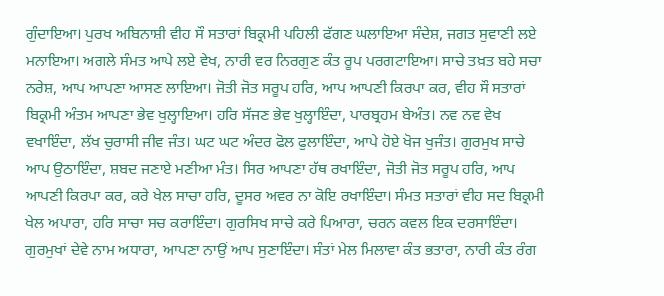ਗੁੰਦਾਇਆ। ਪੁਰਖ ਅਬਿਨਾਸ਼ੀ ਵੀਹ ਸੌ ਸਤਾਰਾਂ ਬਿਕ੍ਰਮੀ ਪਹਿਲੀ ਫੱਗਣ ਘਲਾਇਆ ਸੰਦੇਸ਼, ਜਗਤ ਸੁਵਾਣੀ ਲਏ ਮਨਾਇਆ। ਅਗਲੇ ਸੰਮਤ ਆਪੇ ਲਏ ਵੇਖ, ਨਾਰੀ ਵਰ ਨਿਰਗੁਣ ਕੰਤ ਰੂਪ ਪਰਗਟਾਇਆ। ਸਾਚੇ ਤਖ਼ਤ ਬਹੇ ਸਚਾ ਨਰੇਸ਼, ਆਪ ਆਪਣਾ ਆਸਣ ਲਾਇਆ। ਜੋਤੀ ਜੋਤ ਸਰੂਪ ਹਰਿ, ਆਪ ਆਪਣੀ ਕਿਰਪਾ ਕਰ, ਵੀਹ ਸੌ ਸਤਾਰਾਂ ਬਿਕ੍ਰਮੀ ਅੰਤਮ ਆਪਣਾ ਭੇਵ ਖੁਲ੍ਹਾਇਆ। ਹਰਿ ਸੱਜਣ ਭੇਵ ਖੁਲ੍ਹਾਇੰਦਾ, ਪਾਰਬ੍ਰਹਮ ਬੇਅੰਤ। ਨਵ ਨਵ ਵੇਖ ਵਖਾਇੰਦਾ, ਲੱਖ ਚੁਰਾਸੀ ਜੀਵ ਜੰਤ। ਘਟ ਘਟ ਅੰਦਰ ਫੋਲ ਫੁਲਾਇੰਦਾ, ਆਪੇ ਹੋਏ ਖੋਜ ਖੁਜੰਤ। ਗੁਰਮੁਖ ਸਾਚੇ ਆਪ ਉਠਾਇੰਦਾ, ਸ਼ਬਦ ਜਣਾਏ ਮਣੀਆ ਮੰਤ। ਸਿਰ ਆਪਣਾ ਹੱਥ ਰਖਾਇੰਦਾ, ਜੋਤੀ ਜੋਤ ਸਰੂਪ ਹਰਿ, ਆਪ ਆਪਣੀ ਕਿਰਪਾ ਕਰ, ਕਰੇ ਖੇਲ ਸਾਚਾ ਹਰਿ, ਦੂਸਰ ਅਵਰ ਨਾ ਕੋਇ ਰਖਾਇੰਦਾ। ਸੰਮਤ ਸਤਾਰਾਂ ਵੀਹ ਸਦ ਬਿਕ੍ਰਮੀ ਖੇਲ ਅਪਾਰਾ, ਹਰਿ ਸਾਚਾ ਸਚ ਕਰਾਇੰਦਾ। ਗੁਰਸਿਖ ਸਾਚੇ ਕਰੇ ਪਿਆਰਾ, ਚਰਨ ਕਵਲ ਇਕ ਦਰਸਾਇੰਦਾ। ਗੁਰਮੁਖਾਂ ਦੇਵੇ ਨਾਮ ਅਧਾਰਾ, ਆਪਣਾ ਨਾਉਂ ਆਪ ਸੁਣਾਇੰਦਾ। ਸੰਤਾਂ ਮੇਲ ਮਿਲਾਵਾ ਕੰਤ ਭਤਾਰਾ, ਨਾਰੀ ਕੰਤ ਰੰਗ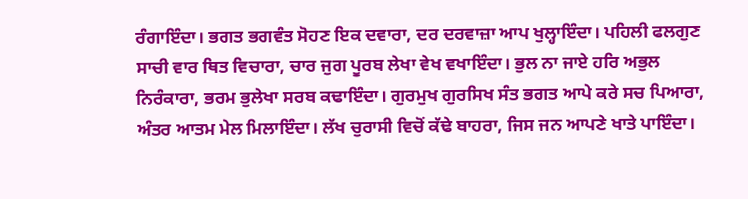ਰੰਗਾਇੰਦਾ। ਭਗਤ ਭਗਵੰਤ ਸੋਹਣ ਇਕ ਦਵਾਰਾ, ਦਰ ਦਰਵਾਜ਼ਾ ਆਪ ਖੁਲ੍ਹਾਇੰਦਾ। ਪਹਿਲੀ ਫਲਗੁਣ ਸਾਚੀ ਵਾਰ ਥਿਤ ਵਿਚਾਰਾ, ਚਾਰ ਜੁਗ ਪੂਰਬ ਲੇਖਾ ਵੇਖ ਵਖਾਇੰਦਾ। ਭੁਲ ਨਾ ਜਾਏ ਹਰਿ ਅਭੁਲ ਨਿਰੰਕਾਰਾ, ਭਰਮ ਭੁਲੇਖਾ ਸਰਬ ਕਢਾਇੰਦਾ। ਗੁਰਮੁਖ ਗੁਰਸਿਖ ਸੰਤ ਭਗਤ ਆਪੇ ਕਰੇ ਸਚ ਪਿਆਰਾ, ਅੰਤਰ ਆਤਮ ਮੇਲ ਮਿਲਾਇੰਦਾ। ਲੱਖ ਚੁਰਾਸੀ ਵਿਚੋਂ ਕੱਢੇ ਬਾਹਰਾ, ਜਿਸ ਜਨ ਆਪਣੇ ਖਾਤੇ ਪਾਇੰਦਾ।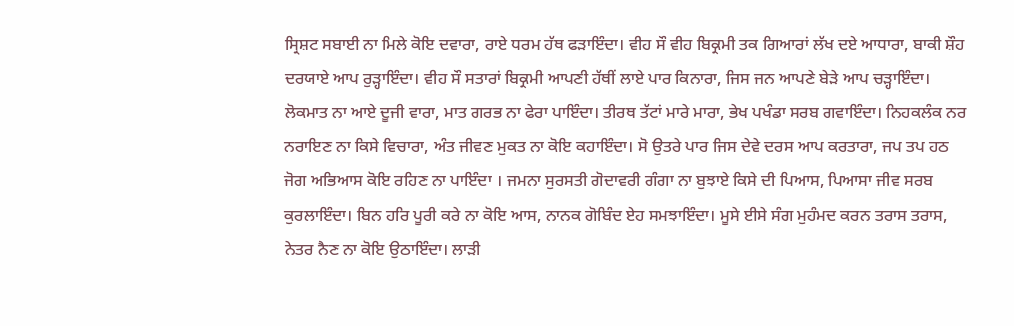ਸ੍ਰਿਸ਼ਟ ਸਬਾਈ ਨਾ ਮਿਲੇ ਕੋਇ ਦਵਾਰਾ, ਰਾਏ ਧਰਮ ਹੱਥ ਫੜਾਇੰਦਾ। ਵੀਹ ਸੌ ਵੀਹ ਬਿਕ੍ਰਮੀ ਤਕ ਗਿਆਰਾਂ ਲੱਖ ਦਏ ਆਧਾਰਾ, ਬਾਕੀ ਸ਼ੌਹ ਦਰਯਾਏ ਆਪ ਰੁੜ੍ਹਾਇੰਦਾ। ਵੀਹ ਸੌ ਸਤਾਰਾਂ ਬਿਕ੍ਰਮੀ ਆਪਣੀ ਹੱਥੀਂ ਲਾਏ ਪਾਰ ਕਿਨਾਰਾ, ਜਿਸ ਜਨ ਆਪਣੇ ਬੇੜੇ ਆਪ ਚੜ੍ਹਾਇੰਦਾ। ਲੋਕਮਾਤ ਨਾ ਆਏ ਦੂਜੀ ਵਾਰਾ, ਮਾਤ ਗਰਭ ਨਾ ਫੇਰਾ ਪਾਇੰਦਾ। ਤੀਰਥ ਤੱਟਾਂ ਮਾਰੇ ਮਾਰਾ, ਭੇਖ ਪਖੰਡਾ ਸਰਬ ਗਵਾਇੰਦਾ। ਨਿਹਕਲੰਕ ਨਰ ਨਰਾਇਣ ਨਾ ਕਿਸੇ ਵਿਚਾਰਾ, ਅੰਤ ਜੀਵਣ ਮੁਕਤ ਨਾ ਕੋਇ ਕਹਾਇੰਦਾ। ਸੋ ਉਤਰੇ ਪਾਰ ਜਿਸ ਦੇਵੇ ਦਰਸ ਆਪ ਕਰਤਾਰਾ, ਜਪ ਤਪ ਹਠ ਜੋਗ ਅਭਿਆਸ ਕੋਇ ਰਹਿਣ ਨਾ ਪਾਇੰਦਾ । ਜਮਨਾ ਸੁਰਸਤੀ ਗੋਦਾਵਰੀ ਗੰਗਾ ਨਾ ਬੁਝਾਏ ਕਿਸੇ ਦੀ ਪਿਆਸ, ਪਿਆਸਾ ਜੀਵ ਸਰਬ ਕੁਰਲਾਇੰਦਾ। ਬਿਨ ਹਰਿ ਪੂਰੀ ਕਰੇ ਨਾ ਕੋਇ ਆਸ, ਨਾਨਕ ਗੋਬਿੰਦ ਏਹ ਸਮਝਾਇੰਦਾ। ਮੂਸੇ ਈਸੇ ਸੰਗ ਮੁਹੰਮਦ ਕਰਨ ਤਰਾਸ ਤਰਾਸ, ਨੇਤਰ ਨੈਣ ਨਾ ਕੋਇ ਉਠਾਇੰਦਾ। ਲਾੜੀ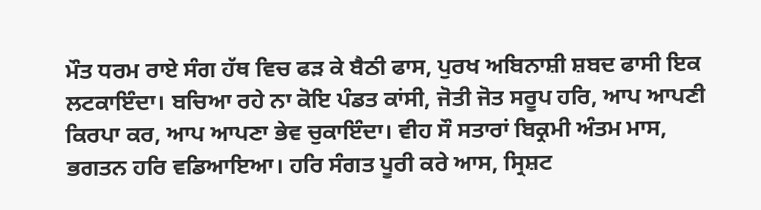ਮੌਤ ਧਰਮ ਰਾਏ ਸੰਗ ਹੱਥ ਵਿਚ ਫੜ ਕੇ ਬੈਠੀ ਫਾਸ, ਪੁਰਖ ਅਬਿਨਾਸ਼ੀ ਸ਼ਬਦ ਫਾਸੀ ਇਕ ਲਟਕਾਇੰਦਾ। ਬਚਿਆ ਰਹੇ ਨਾ ਕੋਇ ਪੰਡਤ ਕਾਂਸੀ, ਜੋਤੀ ਜੋਤ ਸਰੂਪ ਹਰਿ, ਆਪ ਆਪਣੀ ਕਿਰਪਾ ਕਰ, ਆਪ ਆਪਣਾ ਭੇਵ ਚੁਕਾਇੰਦਾ। ਵੀਹ ਸੌ ਸਤਾਰਾਂ ਬਿਕ੍ਰਮੀ ਅੰਤਮ ਮਾਸ, ਭਗਤਨ ਹਰਿ ਵਡਿਆਇਆ। ਹਰਿ ਸੰਗਤ ਪੂਰੀ ਕਰੇ ਆਸ, ਸ੍ਰਿਸ਼ਟ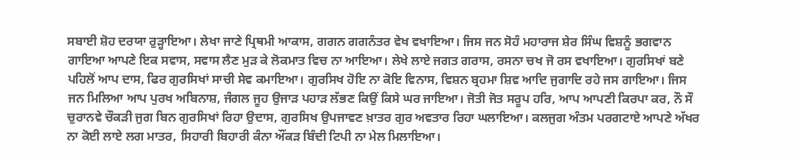ਸਬਾਈ ਸ਼ੋਹ ਦਰਯਾ ਰੁੜ੍ਹਾਇਆ। ਲੇਖਾ ਜਾਣੇ ਪ੍ਰਿਥਮੀ ਆਕਾਸ, ਗਗਨ ਗਗਨੰਤਰ ਵੇਖ ਵਖਾਇਆ। ਜਿਸ ਜਨ ਸੋਹੰ ਮਹਾਰਾਜ ਸ਼ੇਰ ਸਿੰਘ ਵਿਸ਼ਨੂੰ ਭਗਵਾਨ ਗਾਇਆ ਆਪਣੇ ਇਕ ਸਵਾਸ, ਸਵਾਸ ਲੈਣ ਮੁੜ ਕੇ ਲੋਕਮਾਤ ਵਿਚ ਨਾ ਆਇਆ। ਲੇਖੇ ਲਾਏ ਜਗਤ ਗਰਾਸ, ਰਸਨਾ ਚਖ ਜੋ ਰਸ ਵਖਾਇਆ। ਗੁਰਸਿਖਾਂ ਬਣੇ ਪਹਿਲੋਂ ਆਪ ਦਾਸ, ਫਿਰ ਗੁਰਸਿਖਾਂ ਸਾਚੀ ਸੇਵ ਕਮਾਇਆ। ਗੁਰਸਿਖ ਹੋਇ ਨਾ ਕੋਇ ਵਿਨਾਸ, ਵਿਸ਼ਨ ਬ੍ਰਹਮਾ ਸ਼ਿਵ ਆਦਿ ਜੁਗਾਦਿ ਰਹੇ ਜਸ ਗਾਇਆ। ਜਿਸ ਜਨ ਮਿਲਿਆ ਆਪ ਪੁਰਖ ਅਬਿਨਾਸ਼, ਜੰਗਲ ਜੂਹ ਉਜਾੜ ਪਹਾੜ ਲੱਭਣ ਕਿਉਂ ਕਿਸੇ ਘਰ ਜਾਇਆ। ਜੋਤੀ ਜੋਤ ਸਰੂਪ ਹਰਿ, ਆਪ ਆਪਣੀ ਕਿਰਪਾ ਕਰ, ਨੌ ਸੌ ਚੁਰਾਨਵੇ ਚੌਕੜੀ ਜੁਗ ਬਿਨ ਗੁਰਸਿਖਾਂ ਰਿਹਾ ਉਦਾਸ, ਗੁਰਸਿਖ ਉਪਜਾਵਣ ਖ਼ਾਤਰ ਗੁਰ ਅਵਤਾਰ ਰਿਹਾ ਘਲਾਇਆ। ਕਲਜੁਗ ਅੰਤਮ ਪਰਗਟਾਏ ਆਪਣੇ ਅੱਖਰ ਨਾ ਕੋਈ ਲਾਏ ਲਗ ਮਾਤਰ, ਸਿਹਾਰੀ ਬਿਹਾਰੀ ਕੰਨਾ ਔਂਕੜ ਬਿੰਦੀ ਟਿਪੀ ਨਾ ਮੇਲ ਮਿਲਾਇਆ।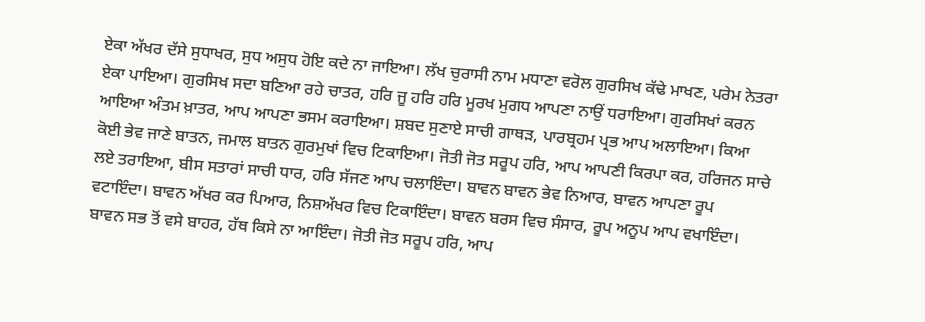ਏਕਾ ਅੱਖਰ ਦੱਸੇ ਸੁਧਾਖਰ, ਸੁਧ ਅਸੁਧ ਹੋਇ ਕਦੇ ਨਾ ਜਾਇਆ। ਲੱਖ ਚੁਰਾਸੀ ਨਾਮ ਮਧਾਣਾ ਵਰੋਲ ਗੁਰਸਿਖ ਕੱਢੇ ਮਾਖਣ, ਪਰੇਮ ਨੇਤਰਾ ਏਕਾ ਪਾਇਆ। ਗੁਰਸਿਖ ਸਦਾ ਬਣਿਆ ਰਹੇ ਚਾਤਰ, ਹਰਿ ਜੂ ਹਰਿ ਹਰਿ ਮੂਰਖ ਮੁਗਧ ਆਪਣਾ ਨਾਉਂ ਧਰਾਇਆ। ਗੁਰਸਿਖਾਂ ਕਰਨ ਆਇਆ ਅੰਤਮ ਖ਼ਾਤਰ, ਆਪ ਆਪਣਾ ਭਸਮ ਕਰਾਇਆ। ਸ਼ਬਦ ਸੁਣਾਏ ਸਾਚੀ ਗਾਥੜ, ਪਾਰਬ੍ਰਹਮ ਪ੍ਰਭ ਆਪ ਅਲਾਇਆ। ਕਿਆ ਕੋਈ ਭੇਵ ਜਾਣੇ ਬਾਤਨ, ਜਮਾਲ ਬਾਤਨ ਗੁਰਮੁਖਾਂ ਵਿਚ ਟਿਕਾਇਆ। ਜੋਤੀ ਜੋਤ ਸਰੂਪ ਹਰਿ, ਆਪ ਆਪਣੀ ਕਿਰਪਾ ਕਰ, ਹਰਿਜਨ ਸਾਚੇ ਲਏ ਤਰਾਇਆ, ਬੀਸ ਸਤਾਰਾਂ ਸਾਚੀ ਧਾਰ, ਹਰਿ ਸੱਜਣ ਆਪ ਚਲਾਇੰਦਾ। ਬਾਵਨ ਬਾਵਨ ਭੇਵ ਨਿਆਰ, ਬਾਵਨ ਆਪਣਾ ਰੂਪ ਵਟਾਇੰਦਾ। ਬਾਵਨ ਅੱਖਰ ਕਰ ਪਿਆਰ, ਨਿਸ਼ਅੱਖਰ ਵਿਚ ਟਿਕਾਇੰਦਾ। ਬਾਵਨ ਬਰਸ ਵਿਚ ਸੰਸਾਰ, ਰੂਪ ਅਨੂਪ ਆਪ ਵਖਾਇੰਦਾ। ਬਾਵਨ ਸਭ ਤੋਂ ਵਸੇ ਬਾਹਰ, ਹੱਥ ਕਿਸੇ ਨਾ ਆਇੰਦਾ। ਜੋਤੀ ਜੋਤ ਸਰੂਪ ਹਰਿ, ਆਪ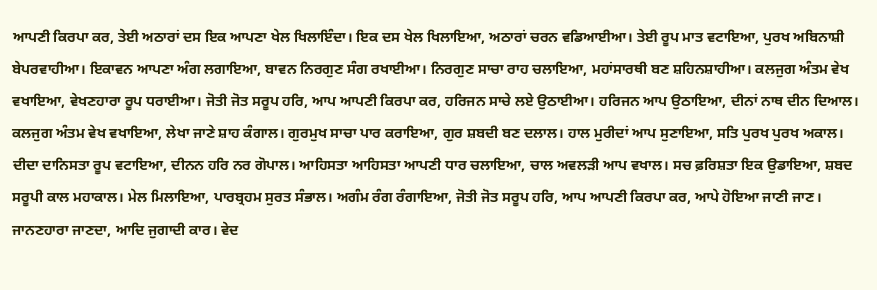ਆਪਣੀ ਕਿਰਪਾ ਕਰ, ਤੇਈ ਅਠਾਰਾਂ ਦਸ ਇਕ ਆਪਣਾ ਖੇਲ ਖਿਲਾਇੰਦਾ। ਇਕ ਦਸ ਖੇਲ ਖਿਲਾਇਆ, ਅਠਾਰਾਂ ਚਰਨ ਵਡਿਆਈਆ। ਤੇਈ ਰੂਪ ਮਾਤ ਵਟਾਇਆ, ਪੁਰਖ ਅਬਿਨਾਸ਼ੀ ਬੇਪਰਵਾਹੀਆ। ਇਕਾਵਨ ਆਪਣਾ ਅੰਗ ਲਗਾਇਆ, ਬਾਵਨ ਨਿਰਗੁਣ ਸੰਗ ਰਖਾਈਆ। ਨਿਰਗੁਣ ਸਾਚਾ ਰਾਹ ਚਲਾਇਆ, ਮਹਾਂਸਾਰਥੀ ਬਣ ਸ਼ਹਿਨਸ਼ਾਹੀਆ। ਕਲਜੁਗ ਅੰਤਮ ਵੇਖ ਵਖਾਇਆ, ਵੇਖਣਹਾਰਾ ਰੂਪ ਧਰਾਈਆ। ਜੋਤੀ ਜੋਤ ਸਰੂਪ ਹਰਿ, ਆਪ ਆਪਣੀ ਕਿਰਪਾ ਕਰ, ਹਰਿਜਨ ਸਾਚੇ ਲਏ ਉਠਾਈਆ। ਹਰਿਜਨ ਆਪ ਉਠਾਇਆ, ਦੀਨਾਂ ਨਾਥ ਦੀਨ ਦਿਆਲ। ਕਲਜੁਗ ਅੰਤਮ ਵੇਖ ਵਖਾਇਆ, ਲੇਖਾ ਜਾਣੇ ਸ਼ਾਹ ਕੰਗਾਲ। ਗੁਰਮੁਖ ਸਾਚਾ ਪਾਰ ਕਰਾਇਆ, ਗੁਰ ਸ਼ਬਦੀ ਬਣ ਦਲਾਲ। ਹਾਲ ਮੁਰੀਦਾਂ ਆਪ ਸੁਣਾਇਆ, ਸਤਿ ਪੁਰਖ ਪੁਰਖ ਅਕਾਲ। ਦੀਦਾ ਦਾਨਿਸਤਾ ਰੂਪ ਵਟਾਇਆ, ਦੀਨਨ ਹਰਿ ਨਰ ਗੋਪਾਲ। ਆਹਿਸਤਾ ਆਹਿਸਤਾ ਆਪਣੀ ਧਾਰ ਚਲਾਇਆ, ਚਾਲ ਅਵਲੜੀ ਆਪ ਵਖਾਲ। ਸਚ ਫ਼ਰਿਸ਼ਤਾ ਇਕ ਉਡਾਇਆ, ਸ਼ਬਦ ਸਰੂਪੀ ਕਾਲ ਮਹਾਕਾਲ। ਮੇਲ ਮਿਲਾਇਆ, ਪਾਰਬ੍ਰਹਮ ਸੁਰਤ ਸੰਭਾਲ। ਅਗੰਮ ਰੰਗ ਰੰਗਾਇਆ, ਜੋਤੀ ਜੋਤ ਸਰੂਪ ਹਰਿ, ਆਪ ਆਪਣੀ ਕਿਰਪਾ ਕਰ, ਆਪੇ ਹੋਇਆ ਜਾਣੀ ਜਾਣ। ਜਾਨਣਹਾਰਾ ਜਾਣਦਾ, ਆਦਿ ਜੁਗਾਦੀ ਕਾਰ। ਵੇਦ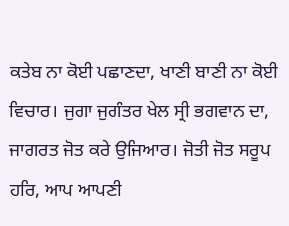ਕਤੇਬ ਨਾ ਕੋਈ ਪਛਾਣਦਾ, ਖਾਣੀ ਬਾਣੀ ਨਾ ਕੋਈ ਵਿਚਾਰ। ਜੁਗਾ ਜੁਗੰਤਰ ਖੇਲ ਸ੍ਰੀ ਭਗਵਾਨ ਦਾ, ਜਾਗਰਤ ਜੋਤ ਕਰੇ ਉਜਿਆਰ। ਜੋਤੀ ਜੋਤ ਸਰੂਪ ਹਰਿ, ਆਪ ਆਪਣੀ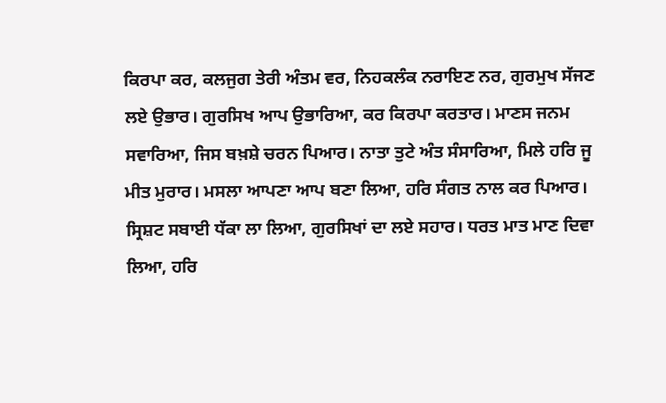ਕਿਰਪਾ ਕਰ, ਕਲਜੁਗ ਤੇਰੀ ਅੰਤਮ ਵਰ, ਨਿਹਕਲੰਕ ਨਰਾਇਣ ਨਰ, ਗੁਰਮੁਖ ਸੱਜਣ ਲਏ ਉਭਾਰ। ਗੁਰਸਿਖ ਆਪ ਉਭਾਰਿਆ, ਕਰ ਕਿਰਪਾ ਕਰਤਾਰ। ਮਾਣਸ ਜਨਮ ਸਵਾਰਿਆ, ਜਿਸ ਬਖ਼ਸ਼ੇ ਚਰਨ ਪਿਆਰ। ਨਾਤਾ ਤੁਟੇ ਅੰਤ ਸੰਸਾਰਿਆ, ਮਿਲੇ ਹਰਿ ਜੂ ਮੀਤ ਮੁਰਾਰ। ਮਸਲਾ ਆਪਣਾ ਆਪ ਬਣਾ ਲਿਆ, ਹਰਿ ਸੰਗਤ ਨਾਲ ਕਰ ਪਿਆਰ। ਸ੍ਰਿਸ਼ਟ ਸਬਾਈ ਧੱਕਾ ਲਾ ਲਿਆ, ਗੁਰਸਿਖਾਂ ਦਾ ਲਏ ਸਹਾਰ। ਧਰਤ ਮਾਤ ਮਾਣ ਦਿਵਾ ਲਿਆ, ਹਰਿ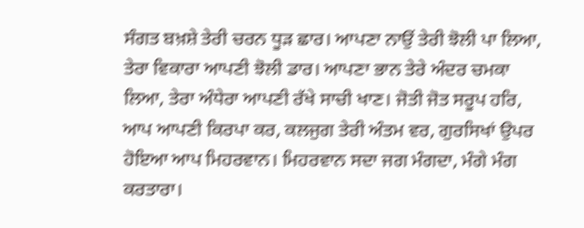ਸੰਗਤ ਬਖ਼ਸ਼ੇ ਤੇਰੀ ਚਰਨ ਧੂੜ ਛਾਰ। ਆਪਣਾ ਨਾਉਂ ਤੇਰੀ ਝੋਲੀ ਪਾ ਲਿਆ, ਤੇਰਾ ਵਿਕਾਰਾ ਆਪਣੀ ਝੋਲੀ ਡਾਰ। ਆਪਣਾ ਭਾਨ ਤੇਰੇ ਅੰਦਰ ਚਮਕਾ ਲਿਆ, ਤੇਰਾ ਅੰਧੇਰਾ ਆਪਣੀ ਰੱਖੇ ਸਾਚੀ ਖਾਣ। ਜੋਤੀ ਜੋਤ ਸਰੂਪ ਹਰਿ, ਆਪ ਆਪਣੀ ਕਿਰਪਾ ਕਰ, ਕਲਜੁਗ ਤੇਰੀ ਅੰਤਮ ਵਰ, ਗੁਰਸਿਖਾਂ ਉਪਰ ਹੋਇਆ ਆਪ ਮਿਹਰਵਾਨ। ਮਿਹਰਵਾਨ ਸਦਾ ਜਗ ਮੰਗਦਾ, ਮੰਗੇ ਮੰਗ ਕਰਤਾਰਾ।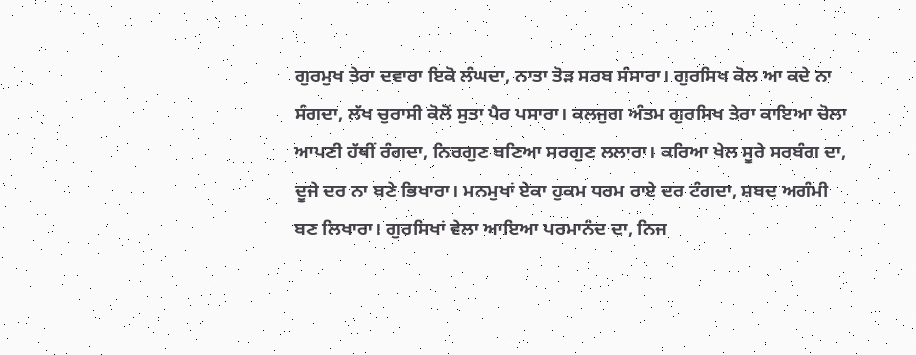ਗੁਰਮੁਖ ਤੇਰਾ ਦਵਾਰਾ ਇਕੋ ਲੰਘਦਾ, ਨਾਤਾ ਤੋੜ ਸਰਬ ਸੰਸਾਰਾ। ਗੁਰਸਿਖ ਕੋਲ ਆ ਕਦੇ ਨਾ ਸੰਗਦਾ, ਲੱਖ ਚੁਰਾਸੀ ਕੋਲੋਂ ਸੁਤਾ ਪੈਰ ਪਸਾਰਾ। ਕਲਜੁਗ ਅੰਤਮ ਗੁਰਸਿਖ ਤੇਰਾ ਕਾਇਆ ਚੋਲਾ ਆਪਣੀ ਹੱਥੀਂ ਰੰਗਦਾ, ਨਿਰਗੁਣ ਬਣਿਆ ਸਰਗੁਣ ਲਲਾਰਾ। ਕਰਿਆ ਖੇਲ ਸੂਰੇ ਸਰਬੰਗ ਦਾ, ਦੂਜੇ ਦਰ ਨਾ ਬਣੇ ਭਿਖਾਰਾ। ਮਨਮੁਖਾਂ ਏਕਾ ਹੁਕਮ ਧਰਮ ਰਾਏ ਦਰ ਟੰਗਦਾ, ਸ਼ਬਦ ਅਗੰਮੀ ਬਣ ਲਿਖਾਰਾ। ਗੁਰਸਿਖਾਂ ਵੇਲਾ ਆਇਆ ਪਰਮਾਨੰਦ ਦਾ, ਨਿਜ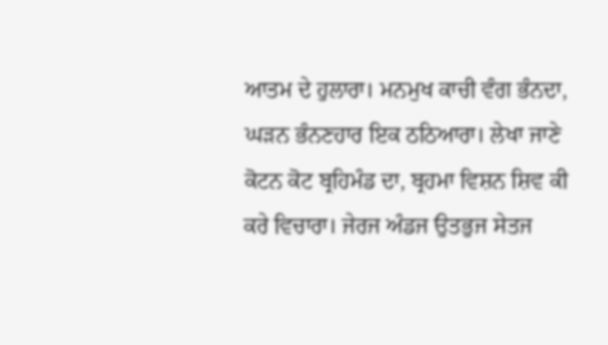ਆਤਮ ਦੇ ਹੁਲਾਰਾ। ਮਨਮੁਖ ਕਾਚੀ ਵੰਗ ਭੰਨਦਾ, ਘੜਨ ਭੰਨਣਹਾਰ ਇਕ ਠਠਿਆਰਾ। ਲੇਖਾ ਜਾਣੇ ਕੋਟਨ ਕੋਟ ਬ੍ਰਹਿਮੰਡ ਦਾ, ਬ੍ਰਹਮਾ ਵਿਸ਼ਨ ਸ਼ਿਵ ਕੀ ਕਰੇ ਵਿਚਾਰਾ। ਜੇਰਜ ਅੰਡਜ ਉਤਭੁਜ ਸੇਤਜ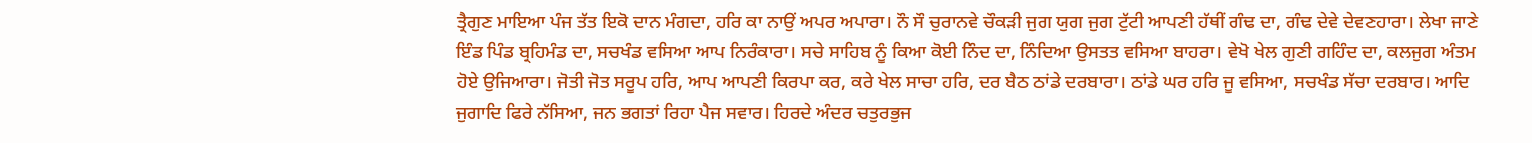ਤ੍ਰੈਗੁਣ ਮਾਇਆ ਪੰਜ ਤੱਤ ਇਕੋ ਦਾਨ ਮੰਗਦਾ, ਹਰਿ ਕਾ ਨਾਉਂ ਅਪਰ ਅਪਾਰਾ। ਨੌ ਸੌ ਚੁਰਾਨਵੇ ਚੌਕੜੀ ਜੁਗ ਯੁਗ ਜੁਗ ਟੁੱਟੀ ਆਪਣੀ ਹੱਥੀਂ ਗੰਢ ਦਾ, ਗੰਢ ਦੇਵੇ ਦੇਵਣਹਾਰਾ। ਲੇਖਾ ਜਾਣੇ ਇੰਡ ਪਿੰਡ ਬ੍ਰਹਿਮੰਡ ਦਾ, ਸਚਖੰਡ ਵਸਿਆ ਆਪ ਨਿਰੰਕਾਰਾ। ਸਚੇ ਸਾਹਿਬ ਨੂੰ ਕਿਆ ਕੋਈ ਨਿੰਦ ਦਾ, ਨਿੰਦਿਆ ਉਸਤਤ ਵਸਿਆ ਬਾਹਰਾ। ਵੇਖੋ ਖੇਲ ਗੁਣੀ ਗਹਿੰਦ ਦਾ, ਕਲਜੁਗ ਅੰਤਮ ਹੋਏ ਉਜਿਆਰਾ। ਜੋਤੀ ਜੋਤ ਸਰੂਪ ਹਰਿ, ਆਪ ਆਪਣੀ ਕਿਰਪਾ ਕਰ, ਕਰੇ ਖੇਲ ਸਾਚਾ ਹਰਿ, ਦਰ ਬੈਠ ਠਾਂਡੇ ਦਰਬਾਰਾ। ਠਾਂਡੇ ਘਰ ਹਰਿ ਜੂ ਵਸਿਆ, ਸਚਖੰਡ ਸੱਚਾ ਦਰਬਾਰ। ਆਦਿ ਜੁਗਾਦਿ ਫਿਰੇ ਨੱਸਿਆ, ਜਨ ਭਗਤਾਂ ਰਿਹਾ ਪੈਜ ਸਵਾਰ। ਹਿਰਦੇ ਅੰਦਰ ਚਤੁਰਭੁਜ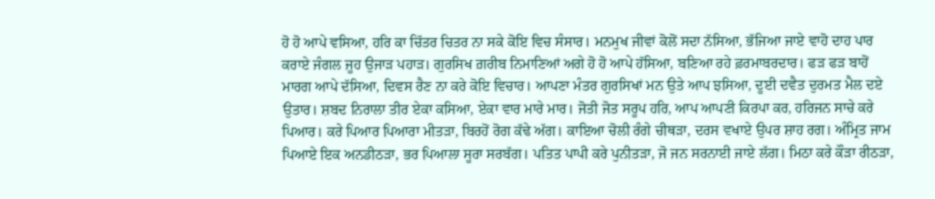ਹੋ ਹੋ ਆਪੇ ਵਸਿਆ, ਹਰਿ ਕਾ ਚਿੱਤਰ ਚਿਤਰ ਨਾ ਸਕੇ ਕੋਇ ਵਿਚ ਸੰਸਾਰ। ਮਨਮੁਖ ਜੀਵਾਂ ਕੋਲੋਂ ਸਦਾ ਨੱਸਿਆ, ਭੱਜਿਆ ਜਾਏ ਵਾਹੋ ਦਾਹ ਪਾਰ ਕਰਾਏ ਜੰਗਲ ਜੂਹ ਉਜਾੜ ਪਹਾੜ। ਗੁਰਸਿਖ ਗ਼ਰੀਬ ਨਿਮਾਣਿਆਂ ਅਗੇ ਹੋ ਹੋ ਆਪੇ ਹੱਸਿਆ, ਬਣਿਆ ਰਹੇ ਫ਼ਰਮਾਬਰਦਾਰ। ਫੜ ਫੜ ਬਾਹੋਂ ਮਾਰਗ ਆਪੇ ਦੱਸਿਆ, ਦਿਵਸ ਰੈਣ ਨਾ ਕਰੇ ਕੋਇ ਵਿਚਾਰ। ਆਪਣਾ ਮੰਤਰ ਗੁਰਸਿਖਾਂ ਮਨ ਉਤੇ ਆਪ ਝਸਿਆ, ਦੂਈ ਦਵੈਤ ਦੁਰਮਤ ਮੈਲ ਦਏ ਉਤਾਰ। ਸ਼ਬਦ ਨਿਰਾਲਾ ਤੀਰ ਏਕਾ ਕਸਿਆ, ਏਕਾ ਵਾਰ ਮਾਰੇ ਮਾਰ। ਜੋਤੀ ਜੋਤ ਸਰੂਪ ਹਰਿ, ਆਪ ਆਪਣੀ ਕਿਰਪਾ ਕਰ, ਹਰਿਜਨ ਸਾਚੇ ਕਰੇ ਪਿਆਰ। ਕਰੇ ਪਿਆਰ ਪਿਆਰਾ ਮੀਤੜਾ, ਬਿਰਹੋਂ ਰੋਗ ਕੱਢੇ ਅੱਗ। ਕਾਇਆ ਚੋਲੀ ਰੰਗੇ ਚੀਥੜਾ, ਦਰਸ ਵਖਾਏ ਉਪਰ ਸ਼ਾਹ ਰਗ। ਅੰਮ੍ਰਿਤ ਜਾਮ ਪਿਆਏ ਇਕ ਅਨਡੀਠੜਾ, ਭਰ ਪਿਆਲਾ ਸੂਰਾ ਸਰਬੱਗ। ਪਤਿਤ ਪਾਪੀ ਕਰੇ ਪੁਨੀਤੜਾ, ਜੋ ਜਨ ਸਰਨਾਈ ਜਾਏ ਲੱਗ। ਮਿਠਾ ਕਰੇ ਕੌੜਾ ਰੀਠੜਾ,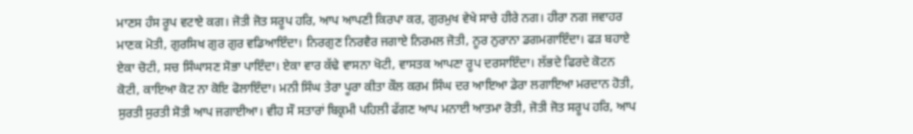ਮਾਣਸ ਹੰਸ ਰੂਪ ਵਟਾਏ ਕਗ। ਜੋਤੀ ਜੋਤ ਸਰੂਪ ਹਰਿ, ਆਪ ਆਪਣੀ ਕਿਰਪਾ ਕਰ, ਗੁਰਮੁਖ ਵੇਖੇ ਸਾਚੇ ਹੀਰੇ ਨਗ। ਹੀਰਾ ਨਗ ਜਵਾਹਰ ਮਾਣਕ ਮੋਤੀ, ਗੁਰਸਿਖ ਗੁਰ ਗੁਰ ਵਡਿਆਇੰਦਾ। ਨਿਰਗੁਣ ਨਿਰਵੈਰ ਜਗਾਏ ਨਿਰਮਲ ਜੋਤੀ, ਨੂਰ ਨੁਰਾਨਾ ਡਗਮਗਾਇੰਦਾ। ਫੜ ਬਹਾਏ ਏਕਾ ਚੋਟੀ, ਸਚ ਸਿੰਘਾਸਣ ਸੋਭਾ ਪਾਇੰਦਾ। ਏਕਾ ਵਾਰ ਕੱਢੇ ਵਾਸਨਾ ਖੋਟੀ, ਵਾਸਤਕ ਆਪਣਾ ਰੂਪ ਦਰਸਾਇੰਦਾ। ਲੱਭਦੇ ਫਿਰਦੇ ਕੋਟਨ ਕੋਟੀ, ਕਾਇਆ ਕੋਟ ਨਾ ਕੋਇ ਫੋਲਾਇੰਦਾ। ਮਨੀ ਸਿੰਘ ਤੇਰਾ ਪੂਰਾ ਕੀਤਾ ਕੌਲ ਕਰਮ ਸਿੰਘ ਦਰ ਆਇਆ ਡੇਰਾ ਲਗਾਇਆ ਮਰਦਾਨ ਹੋਤੀ, ਸੁਰਤੀ ਸੁਰਤੀ ਸੋਤੀ ਆਪ ਜਗਾਈਆ। ਵੀਹ ਸੌ ਸਤਾਰਾਂ ਬਿਕ੍ਰਮੀ ਪਹਿਲੀ ਫੱਗਣ ਆਪ ਮਨਾਈ ਆਤਮਾ ਰੋਤੀ, ਜੋਤੀ ਜੋਤ ਸਰੂਪ ਹਰਿ, ਆਪ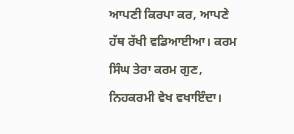ਆਪਣੀ ਕਿਰਪਾ ਕਰ, ਆਪਣੇ ਹੱਥ ਰੱਖੀ ਵਡਿਆਈਆ। ਕਰਮ ਸਿੰਘ ਤੇਰਾ ਕਰਮ ਗੁਣ, ਨਿਹਕਰਮੀ ਵੇਖ ਵਖਾਇੰਦਾ।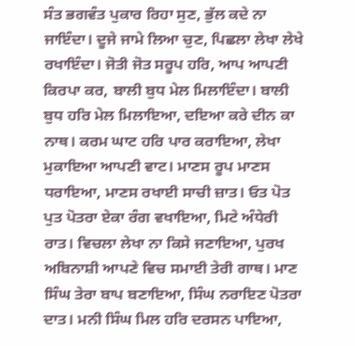ਸੰਤ ਭਗਵੰਤ ਪੁਕਾਰ ਰਿਹਾ ਸੁਣ, ਭੁੱਲ ਕਦੇ ਨਾ ਜਾਇੰਦਾ। ਦੂਜੇ ਜਾਮੇ ਲਿਆ ਚੁਣ, ਪਿਛਲਾ ਲੇਖਾ ਲੇਖੇ ਰਖਾਇੰਦਾ। ਜੋਤੀ ਜੋਤ ਸਰੂਪ ਹਰਿ, ਆਪ ਆਪਣੀ ਕਿਰਪਾ ਕਰ, ਬਾਲੀ ਬੁਧ ਮੇਲ ਮਿਲਾਇੰਦਾ। ਬਾਲੀ ਬੁਧ ਹਰਿ ਮੇਲ ਮਿਲਾਇਆ, ਦਇਆ ਕਰੇ ਦੀਨ ਕਾ ਨਾਥ। ਕਰਮ ਘਾਟ ਹਰਿ ਪਾਰ ਕਰਾਇਆ, ਲੇਖਾ ਮੁਕਾਇਆ ਆਪਣੀ ਵਾਟ। ਮਾਣਸ ਰੂਪ ਮਾਣਸ ਧਰਾਇਆ, ਮਾਣਸ ਰਖਾਈ ਸਾਚੀ ਜ਼ਾਤ। ਓਤ ਪੋਤ ਪੁਤ ਪੋਤਰਾ ਏਕਾ ਰੰਗ ਵਖਾਇਆ, ਮਿਟੇ ਅੰਧੇਰੀ ਰਾਤ। ਵਿਚਲਾ ਲੇਖਾ ਨਾ ਕਿਸੇ ਜਣਾਇਆ, ਪੁਰਖ ਅਬਿਨਾਸ਼ੀ ਆਪਣੇ ਵਿਚ ਸਮਾਈ ਤੇਰੀ ਗਾਥ। ਮਾਣ ਸਿੰਘ ਤੇਰਾ ਬਾਪ ਬਣਾਇਆ, ਸਿੰਘ ਨਰਾਇਣ ਪੋਤਰਾ ਦਾਤ। ਮਨੀ ਸਿੰਘ ਮਿਲ ਹਰਿ ਦਰਸਨ ਪਾਇਆ,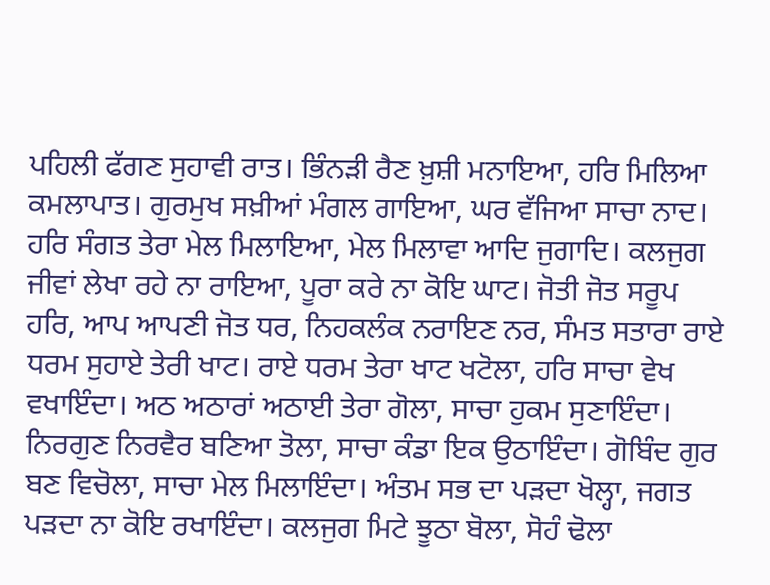ਪਹਿਲੀ ਫੱਗਣ ਸੁਹਾਵੀ ਰਾਤ। ਭਿੰਨੜੀ ਰੈਣ ਖ਼ੁਸ਼ੀ ਮਨਾਇਆ, ਹਰਿ ਮਿਲਿਆ ਕਮਲਾਪਾਤ। ਗੁਰਮੁਖ ਸਖ਼ੀਆਂ ਮੰਗਲ ਗਾਇਆ, ਘਰ ਵੱਜਿਆ ਸਾਚਾ ਨਾਦ। ਹਰਿ ਸੰਗਤ ਤੇਰਾ ਮੇਲ ਮਿਲਾਇਆ, ਮੇਲ ਮਿਲਾਵਾ ਆਦਿ ਜੁਗਾਦਿ। ਕਲਜੁਗ ਜੀਵਾਂ ਲੇਖਾ ਰਹੇ ਨਾ ਰਾਇਆ, ਪੂਰਾ ਕਰੇ ਨਾ ਕੋਇ ਘਾਟ। ਜੋਤੀ ਜੋਤ ਸਰੂਪ ਹਰਿ, ਆਪ ਆਪਣੀ ਜੋਤ ਧਰ, ਨਿਹਕਲੰਕ ਨਰਾਇਣ ਨਰ, ਸੰਮਤ ਸਤਾਰਾ ਰਾਏ ਧਰਮ ਸੁਹਾਏ ਤੇਰੀ ਖਾਟ। ਰਾਏ ਧਰਮ ਤੇਰਾ ਖਾਟ ਖਟੋਲਾ, ਹਰਿ ਸਾਚਾ ਵੇਖ ਵਖਾਇੰਦਾ। ਅਠ ਅਠਾਰਾਂ ਅਠਾਈ ਤੇਰਾ ਗੋਲਾ, ਸਾਚਾ ਹੁਕਮ ਸੁਣਾਇੰਦਾ। ਨਿਰਗੁਣ ਨਿਰਵੈਰ ਬਣਿਆ ਤੋਲਾ, ਸਾਚਾ ਕੰਡਾ ਇਕ ਉਠਾਇੰਦਾ। ਗੋਬਿੰਦ ਗੁਰ ਬਣ ਵਿਚੋਲਾ, ਸਾਚਾ ਮੇਲ ਮਿਲਾਇੰਦਾ। ਅੰਤਮ ਸਭ ਦਾ ਪੜਦਾ ਖੋਲ੍ਹਾ, ਜਗਤ ਪੜਦਾ ਨਾ ਕੋਇ ਰਖਾਇੰਦਾ। ਕਲਜੁਗ ਮਿਟੇ ਝੂਠਾ ਬੋਲਾ, ਸੋਹੰ ਢੋਲਾ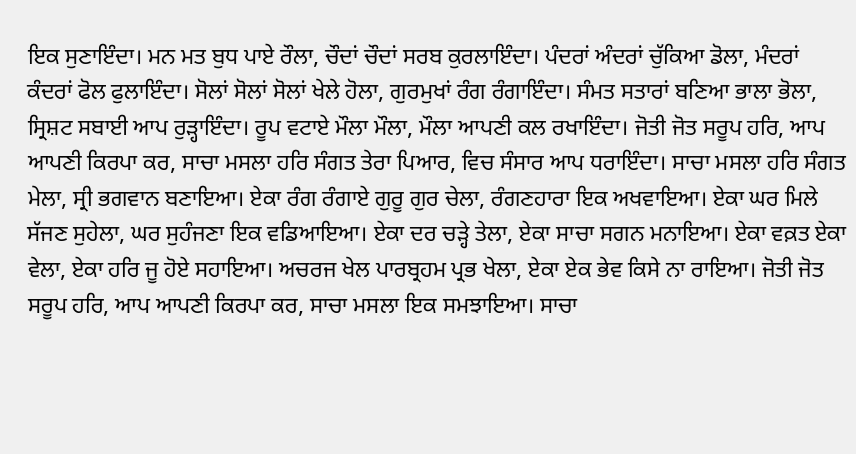ਇਕ ਸੁਣਾਇੰਦਾ। ਮਨ ਮਤ ਬੁਧ ਪਾਏ ਰੌਲਾ, ਚੌਦਾਂ ਚੌਦਾਂ ਸਰਬ ਕੁਰਲਾਇੰਦਾ। ਪੰਦਰਾਂ ਅੰਦਰਾਂ ਚੁੱਕਿਆ ਡੋਲਾ, ਮੰਦਰਾਂ ਕੰਦਰਾਂ ਫੋਲ ਫੁਲਾਇੰਦਾ। ਸੋਲਾਂ ਸੋਲਾਂ ਸੋਲਾਂ ਖੇਲੇ ਹੋਲਾ, ਗੁਰਮੁਖਾਂ ਰੰਗ ਰੰਗਾਇੰਦਾ। ਸੰਮਤ ਸਤਾਰਾਂ ਬਣਿਆ ਭਾਲਾ ਭੋਲਾ, ਸ੍ਰਿਸ਼ਟ ਸਬਾਈ ਆਪ ਰੁੜ੍ਹਾਇੰਦਾ। ਰੂਪ ਵਟਾਏ ਮੌਲਾ ਮੌਲਾ, ਮੌਲਾ ਆਪਣੀ ਕਲ ਰਖਾਇੰਦਾ। ਜੋਤੀ ਜੋਤ ਸਰੂਪ ਹਰਿ, ਆਪ ਆਪਣੀ ਕਿਰਪਾ ਕਰ, ਸਾਚਾ ਮਸਲਾ ਹਰਿ ਸੰਗਤ ਤੇਰਾ ਪਿਆਰ, ਵਿਚ ਸੰਸਾਰ ਆਪ ਧਰਾਇੰਦਾ। ਸਾਚਾ ਮਸਲਾ ਹਰਿ ਸੰਗਤ ਮੇਲਾ, ਸ੍ਰੀ ਭਗਵਾਨ ਬਣਾਇਆ। ਏਕਾ ਰੰਗ ਰੰਗਾਏ ਗੁਰੂ ਗੁਰ ਚੇਲਾ, ਰੰਗਣਹਾਰਾ ਇਕ ਅਖਵਾਇਆ। ਏਕਾ ਘਰ ਮਿਲੇ ਸੱਜਣ ਸੁਹੇਲਾ, ਘਰ ਸੁਹੰਜਣਾ ਇਕ ਵਡਿਆਇਆ। ਏਕਾ ਦਰ ਚੜ੍ਹੇ ਤੇਲਾ, ਏਕਾ ਸਾਚਾ ਸਗਨ ਮਨਾਇਆ। ਏਕਾ ਵਕ਼ਤ ਏਕਾ ਵੇਲਾ, ਏਕਾ ਹਰਿ ਜੂ ਹੋਏ ਸਹਾਇਆ। ਅਚਰਜ ਖੇਲ ਪਾਰਬ੍ਰਹਮ ਪ੍ਰਭ ਖੇਲਾ, ਏਕਾ ਏਕ ਭੇਵ ਕਿਸੇ ਨਾ ਰਾਇਆ। ਜੋਤੀ ਜੋਤ ਸਰੂਪ ਹਰਿ, ਆਪ ਆਪਣੀ ਕਿਰਪਾ ਕਰ, ਸਾਚਾ ਮਸਲਾ ਇਕ ਸਮਝਾਇਆ। ਸਾਚਾ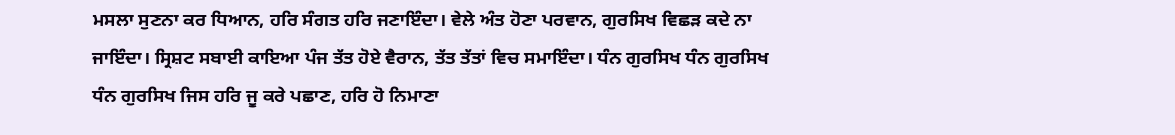ਮਸਲਾ ਸੁਣਨਾ ਕਰ ਧਿਆਨ, ਹਰਿ ਸੰਗਤ ਹਰਿ ਜਣਾਇੰਦਾ। ਵੇਲੇ ਅੰਤ ਹੋਣਾ ਪਰਵਾਨ, ਗੁਰਸਿਖ ਵਿਛੜ ਕਦੇ ਨਾ ਜਾਇੰਦਾ। ਸ੍ਰਿਸ਼ਟ ਸਬਾਈ ਕਾਇਆ ਪੰਜ ਤੱਤ ਹੋਏ ਵੈਰਾਨ, ਤੱਤ ਤੱਤਾਂ ਵਿਚ ਸਮਾਇੰਦਾ। ਧੰਨ ਗੁਰਸਿਖ ਧੰਨ ਗੁਰਸਿਖ ਧੰਨ ਗੁਰਸਿਖ ਜਿਸ ਹਰਿ ਜੂ ਕਰੇ ਪਛਾਣ, ਹਰਿ ਹੋ ਨਿਮਾਣਾ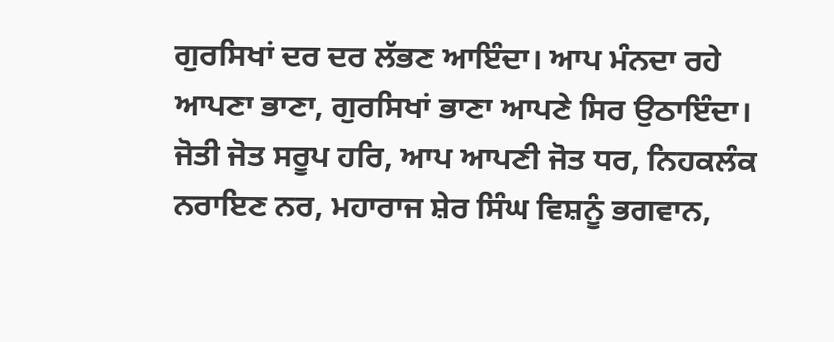ਗੁਰਸਿਖਾਂ ਦਰ ਦਰ ਲੱਭਣ ਆਇੰਦਾ। ਆਪ ਮੰਨਦਾ ਰਹੇ ਆਪਣਾ ਭਾਣਾ, ਗੁਰਸਿਖਾਂ ਭਾਣਾ ਆਪਣੇ ਸਿਰ ਉਠਾਇੰਦਾ। ਜੋਤੀ ਜੋਤ ਸਰੂਪ ਹਰਿ, ਆਪ ਆਪਣੀ ਜੋਤ ਧਰ, ਨਿਹਕਲੰਕ ਨਰਾਇਣ ਨਰ, ਮਹਾਰਾਜ ਸ਼ੇਰ ਸਿੰਘ ਵਿਸ਼ਨੂੰ ਭਗਵਾਨ,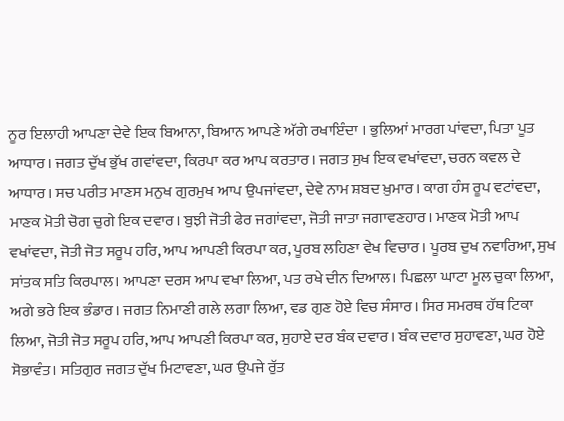ਨੂਰ ਇਲਾਹੀ ਆਪਣਾ ਦੇਵੇ ਇਕ ਬਿਆਨਾ, ਬਿਆਨ ਆਪਣੇ ਅੱਗੇ ਰਖਾਇੰਦਾ । ਭੁਲਿਆਂ ਮਾਰਗ ਪਾਂਵਦਾ, ਪਿਤਾ ਪੂਤ ਆਧਾਰ। ਜਗਤ ਦੁੱਖ ਭੁੱਖ ਗਵਾਂਵਦਾ, ਕਿਰਪਾ ਕਰ ਆਪ ਕਰਤਾਰ। ਜਗਤ ਸੁਖ ਇਕ ਵਖਾਂਵਦਾ, ਚਰਨ ਕਵਲ ਦੇ ਆਧਾਰ। ਸਚ ਪਰੀਤ ਮਾਣਸ ਮਨੁਖ ਗੁਰਮੁਖ ਆਪ ਉਪਜਾਂਵਦਾ, ਦੇਵੇ ਨਾਮ ਸ਼ਬਦ ਖ਼ੁਮਾਰ। ਕਾਗ ਹੰਸ ਰੂਪ ਵਟਾਂਵਦਾ, ਮਾਣਕ ਮੋਤੀ ਚੋਗ ਚੁਗੇ ਇਕ ਦਵਾਰ। ਬੁਝੀ ਜੋਤੀ ਫੇਰ ਜਗਾਂਵਦਾ, ਜੋਤੀ ਜਾਤਾ ਜਗਾਵਣਹਾਰ। ਮਾਣਕ ਮੋਤੀ ਆਪ ਵਖਾਂਵਦਾ, ਜੋਤੀ ਜੋਤ ਸਰੂਪ ਹਰਿ, ਆਪ ਆਪਣੀ ਕਿਰਪਾ ਕਰ, ਪੂਰਬ ਲਹਿਣਾ ਵੇਖ ਵਿਚਾਰ। ਪੂਰਬ ਦੁਖ ਨਵਾਰਿਆ, ਸੁਖ ਸਾਂਤਕ ਸਤਿ ਕਿਰਪਾਲ। ਆਪਣਾ ਦਰਸ ਆਪ ਵਖਾ ਲਿਆ, ਪਤ ਰਖੇ ਦੀਨ ਦਿਆਲ। ਪਿਛਲਾ ਘਾਟਾ ਮੂਲ ਚੁਕਾ ਲਿਆ, ਅਗੇ ਭਰੇ ਇਕ ਭੰਡਾਰ। ਜਗਤ ਨਿਮਾਣੀ ਗਲੇ ਲਗਾ ਲਿਆ, ਵਡ ਗੁਣ ਹੋਏ ਵਿਚ ਸੰਸਾਰ। ਸਿਰ ਸਮਰਥ ਹੱਥ ਟਿਕਾ ਲਿਆ, ਜੋਤੀ ਜੋਤ ਸਰੂਪ ਹਰਿ, ਆਪ ਆਪਣੀ ਕਿਰਪਾ ਕਰ, ਸੁਹਾਏ ਦਰ ਬੰਕ ਦਵਾਰ। ਬੰਕ ਦਵਾਰ ਸੁਹਾਵਣਾ, ਘਰ ਹੋਏ ਸੋਭਾਵੰਤ। ਸਤਿਗੁਰ ਜਗਤ ਦੁੱਖ ਮਿਟਾਵਣਾ, ਘਰ ਉਪਜੇ ਰੁੱਤ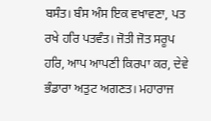ਬਸੰਤ। ਬੰਸ ਅੰਸ ਇਕ ਵਖਾਵਣਾ, ਪਤ ਰਖੇ ਹਰਿ ਪਤਵੰਤ। ਜੋਤੀ ਜੋਤ ਸਰੂਪ ਹਰਿ, ਆਪ ਆਪਣੀ ਕਿਰਪਾ ਕਰ, ਦੇਵੇ ਭੰਡਾਰਾ ਅਤੁਟ ਅਗਣਤ। ਮਹਾਰਾਜ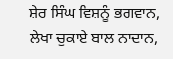ਸ਼ੇਰ ਸਿੰਘ ਵਿਸ਼ਨੂੰ ਭਗਵਾਨ, ਲੇਖਾ ਚੁਕਾਏ ਬਾਲ ਨਾਦਾਨ,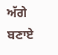ਅੱਗੇ ਬਣਾਏ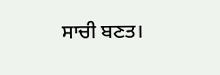ਸਾਚੀ ਬਣਤ।